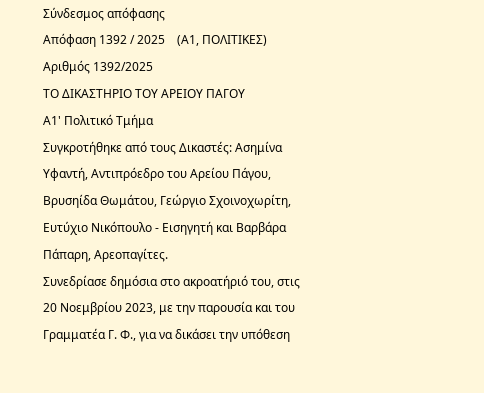Σύνδεσμος απόφασης
Απόφαση 1392 / 2025    (Α1, ΠΟΛΙΤΙΚΕΣ)
Αριθμός 1392/2025
ΤΟ ΔΙΚΑΣΤΗΡΙΟ ΤΟΥ ΑΡΕΙΟΥ ΠΑΓΟΥ
Α1' Πολιτικό Τμήμα
Συγκροτήθηκε από τους Δικαστές: Ασημίνα Υφαντή, Αντιπρόεδρο του Αρείου Πάγου, Βρυσηίδα Θωμάτου, Γεώργιο Σχοινοχωρίτη, Ευτύχιο Νικόπουλο - Εισηγητή και Βαρβάρα Πάπαρη, Αρεοπαγίτες.
Συνεδρίασε δημόσια στο ακροατήριό του, στις 20 Νοεμβρίου 2023, με την παρουσία και του Γραμματέα Γ. Φ., για να δικάσει την υπόθεση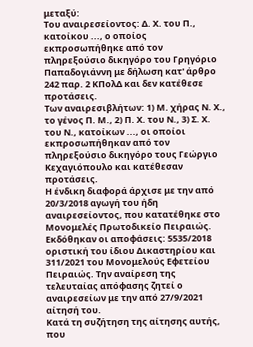μεταξύ:
Του αναιρεσείοντος: Δ. Χ. του Π., κατοίκου ..., ο οποίος εκπροσωπήθηκε από τον πληρεξούσιο δικηγόρο του Γρηγόριο Παπαδογιάννη με δήλωση κατ' άρθρο 242 παρ. 2 ΚΠολΔ και δεν κατέθεσε προτάσεις.
Των αναιρεσιβλήτων: 1) Μ. χήρας Ν. Χ., το γένος Π. Μ., 2) Π. Χ. του Ν., 3) Σ. Χ. του Ν., κατοίκων ..., οι οποίοι εκπροσωπήθηκαν από τον πληρεξούσιο δικηγόρο τους Γεώργιο Κεχαγιόπουλο και κατέθεσαν προτάσεις.
Η ένδικη διαφορά άρχισε με την από 20/3/2018 αγωγή του ήδη αναιρεσείοντος, που κατατέθηκε στο Μονομελές Πρωτοδικείο Πειραιώς. Εκδόθηκαν οι αποφάσεις: 5535/2018 οριστική του ίδιου Δικαστηρίου και 311/2021 του Μονομελούς Εφετείου Πειραιώς. Την αναίρεση της τελευταίας απόφασης ζητεί ο αναιρεσείων με την από 27/9/2021 αίτησή του.
Κατά τη συζήτηση της αίτησης αυτής, που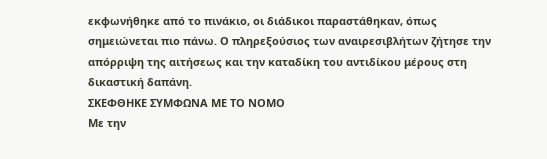εκφωνήθηκε από το πινάκιο, οι διάδικοι παραστάθηκαν, όπως σημειώνεται πιο πάνω. Ο πληρεξούσιος των αναιρεσιβλήτων ζήτησε την απόρριψη της αιτήσεως και την καταδίκη του αντιδίκου μέρους στη δικαστική δαπάνη.
ΣΚΕΦΘΗΚΕ ΣΥΜΦΩΝΑ ΜΕ ΤΟ ΝΟΜΟ
Με την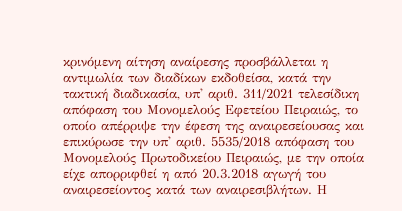κρινόμενη αίτηση αναίρεσης προσβάλλεται η αντιμωλία των διαδίκων εκδοθείσα, κατά την τακτική διαδικασία, υπ' αριθ. 311/2021 τελεσίδικη απόφαση του Μονομελούς Εφετείου Πειραιώς, το οποίο απέρριψε την έφεση της αναιρεσείουσας και επικύρωσε την υπ' αριθ. 5535/2018 απόφαση του Μονομελούς Πρωτοδικείου Πειραιώς, με την οποία είχε απορριφθεί η από 20.3.2018 αγωγή του αναιρεσείοντος κατά των αναιρεσιβλήτων. Η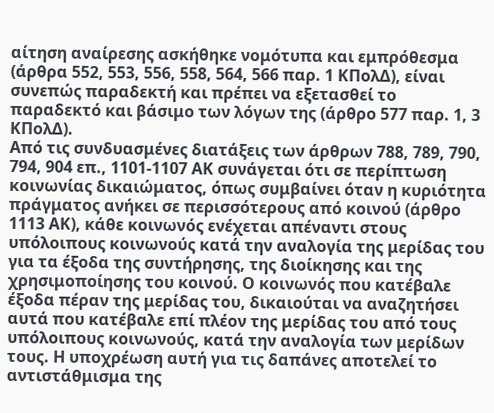αίτηση αναίρεσης ασκήθηκε νομότυπα και εμπρόθεσμα (άρθρα 552, 553, 556, 558, 564, 566 παρ. 1 ΚΠολΔ), είναι συνεπώς παραδεκτή και πρέπει να εξετασθεί το παραδεκτό και βάσιμο των λόγων της (άρθρο 577 παρ. 1, 3 ΚΠολΔ).
Από τις συνδυασμένες διατάξεις των άρθρων 788, 789, 790, 794, 904 επ., 1101-1107 ΑΚ συνάγεται ότι σε περίπτωση κοινωνίας δικαιώματος, όπως συμβαίνει όταν η κυριότητα πράγματος ανήκει σε περισσότερους από κοινού (άρθρο 1113 ΑΚ), κάθε κοινωνός ενέχεται απέναντι στους υπόλοιπους κοινωνούς κατά την αναλογία της μερίδας του για τα έξοδα της συντήρησης, της διοίκησης και της χρησιμοποίησης του κοινού. Ο κοινωνός που κατέβαλε έξοδα πέραν της μερίδας του, δικαιούται να αναζητήσει αυτά που κατέβαλε επί πλέον της μερίδας του από τους υπόλοιπους κοινωνούς, κατά την αναλογία των μερίδων τους. Η υποχρέωση αυτή για τις δαπάνες αποτελεί το αντιστάθμισμα της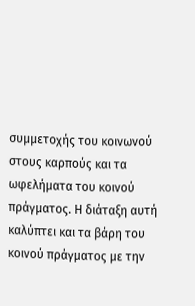συμμετοχής του κοινωνού στους καρπούς και τα ωφελήματα του κοινού πράγματος. Η διάταξη αυτή καλύπτει και τα βάρη του κοινού πράγματος με την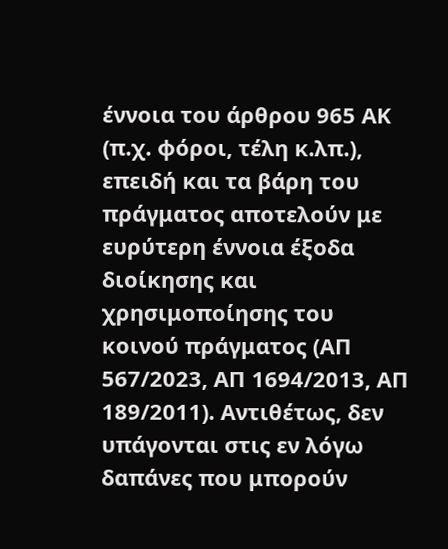έννοια του άρθρου 965 ΑΚ (π.χ. φόροι, τέλη κ.λπ.), επειδή και τα βάρη του πράγματος αποτελούν με ευρύτερη έννοια έξοδα διοίκησης και χρησιμοποίησης του κοινού πράγματος (ΑΠ 567/2023, ΑΠ 1694/2013, ΑΠ 189/2011). Αντιθέτως, δεν υπάγονται στις εν λόγω δαπάνες που μπορούν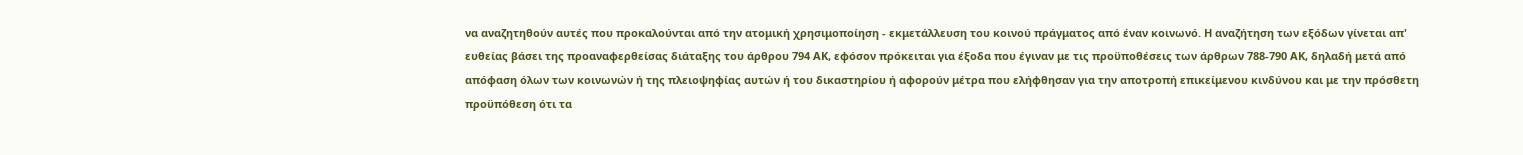να αναζητηθούν αυτές που προκαλούνται από την ατομική χρησιμοποίηση - εκμετάλλευση του κοινού πράγματος από έναν κοινωνό. Η αναζήτηση των εξόδων γίνεται απ' ευθείας βάσει της προαναφερθείσας διάταξης του άρθρου 794 ΑΚ, εφόσον πρόκειται για έξοδα που έγιναν με τις προϋποθέσεις των άρθρων 788-790 ΑΚ, δηλαδή μετά από απόφαση όλων των κοινωνών ή της πλειοψηφίας αυτών ή του δικαστηρίου ή αφορούν μέτρα που ελήφθησαν για την αποτροπή επικείμενου κινδύνου και με την πρόσθετη προϋπόθεση ότι τα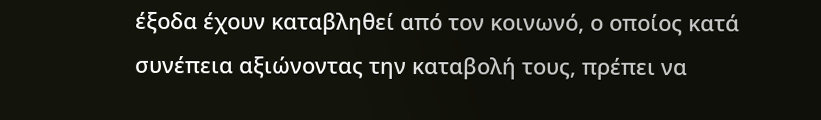έξοδα έχουν καταβληθεί από τον κοινωνό, ο οποίος κατά συνέπεια αξιώνοντας την καταβολή τους, πρέπει να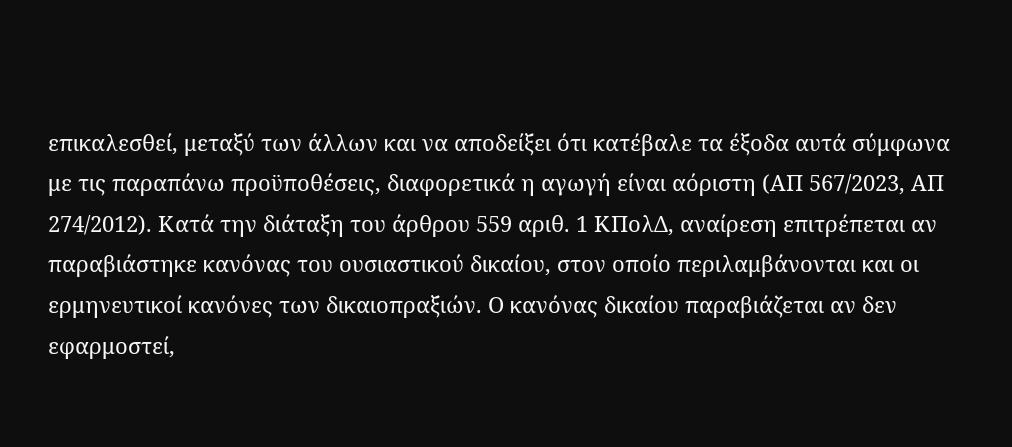επικαλεσθεί, μεταξύ των άλλων και να αποδείξει ότι κατέβαλε τα έξοδα αυτά σύμφωνα με τις παραπάνω προϋποθέσεις, διαφορετικά η αγωγή είναι αόριστη (ΑΠ 567/2023, ΑΠ 274/2012). Κατά την διάταξη του άρθρου 559 αριθ. 1 ΚΠολΔ, αναίρεση επιτρέπεται αν παραβιάστηκε κανόνας του ουσιαστικού δικαίου, στον οποίο περιλαμβάνονται και οι ερμηνευτικοί κανόνες των δικαιοπραξιών. Ο κανόνας δικαίου παραβιάζεται αν δεν εφαρμοστεί,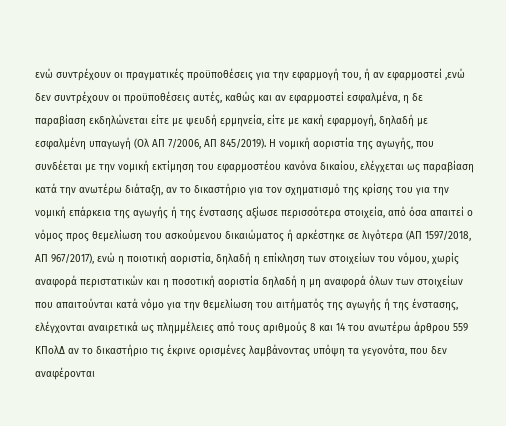ενώ συντρέχουν οι πραγματικές προϋποθέσεις για την εφαρμογή του, ή αν εφαρμοστεί ,ενώ δεν συντρέχουν οι προϋποθέσεις αυτές, καθώς και αν εφαρμοστεί εσφαλμένα, η δε παραβίαση εκδηλώνεται είτε με ψευδή ερμηνεία, είτε με κακή εφαρμογή, δηλαδή με εσφαλμένη υπαγωγή (Ολ ΑΠ 7/2006, ΑΠ 845/2019). Η νομική αοριστία της αγωγής, που συνδέεται με την νομική εκτίμηση του εφαρμοστέου κανόνα δικαίου, ελέγχεται ως παραβίαση κατά την ανωτέρω διάταξη, αν το δικαστήριο για τον σχηματισμό της κρίσης του για την νομική επάρκεια της αγωγής ή της ένστασης αξίωσε περισσότερα στοιχεία, από όσα απαιτεί ο νόμος προς θεμελίωση του ασκούμενου δικαιώματος ή αρκέστηκε σε λιγότερα (ΑΠ 1597/2018, ΑΠ 967/2017), ενώ η ποιοτική αοριστία, δηλαδή η επίκληση των στοιχείων του νόμου, χωρίς αναφορά περιστατικών και η ποσοτική αοριστία δηλαδή η μη αναφορά όλων των στοιχείων που απαιτούνται κατά νόμο για την θεμελίωση του αιτήματός της αγωγής ή της ένστασης, ελέγχονται αναιρετικά ως πλημμέλειες από τους αριθμούς 8 και 14 του ανωτέρω άρθρου 559 ΚΠολΔ αν το δικαστήριο τις έκρινε ορισμένες λαμβάνοντας υπόψη τα γεγονότα, που δεν αναφέρονται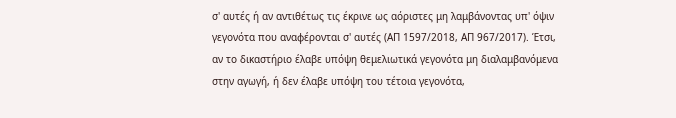σ' αυτές ή αν αντιθέτως τις έκρινε ως αόριστες μη λαμβάνοντας υπ' όψιν γεγονότα που αναφέρονται σ' αυτές (ΑΠ 1597/2018, ΑΠ 967/2017). Έτσι, αν το δικαστήριο έλαβε υπόψη θεμελιωτικά γεγονότα μη διαλαμβανόμενα στην αγωγή, ή δεν έλαβε υπόψη του τέτοια γεγονότα,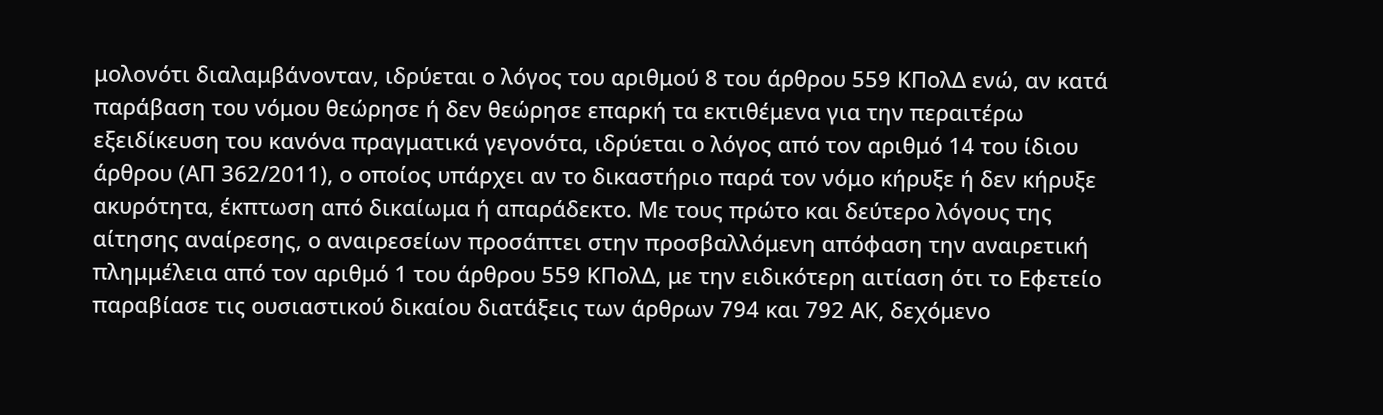μολονότι διαλαμβάνονταν, ιδρύεται ο λόγος του αριθμού 8 του άρθρου 559 ΚΠολΔ ενώ, αν κατά παράβαση του νόμου θεώρησε ή δεν θεώρησε επαρκή τα εκτιθέμενα για την περαιτέρω εξειδίκευση του κανόνα πραγματικά γεγονότα, ιδρύεται ο λόγος από τον αριθμό 14 του ίδιου άρθρου (ΑΠ 362/2011), ο οποίος υπάρχει αν το δικαστήριο παρά τον νόμο κήρυξε ή δεν κήρυξε ακυρότητα, έκπτωση από δικαίωμα ή απαράδεκτο. Με τους πρώτο και δεύτερο λόγους της αίτησης αναίρεσης, ο αναιρεσείων προσάπτει στην προσβαλλόμενη απόφαση την αναιρετική πλημμέλεια από τον αριθμό 1 του άρθρου 559 ΚΠολΔ, με την ειδικότερη αιτίαση ότι το Εφετείο παραβίασε τις ουσιαστικού δικαίου διατάξεις των άρθρων 794 και 792 ΑΚ, δεχόμενο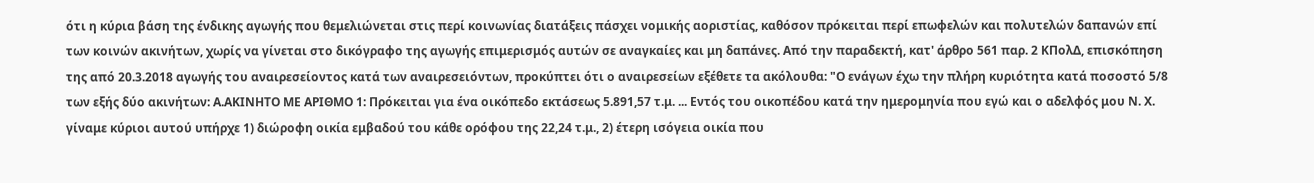ότι η κύρια βάση της ένδικης αγωγής που θεμελιώνεται στις περί κοινωνίας διατάξεις πάσχει νομικής αοριστίας, καθόσον πρόκειται περί επωφελών και πολυτελών δαπανών επί των κοινών ακινήτων, χωρίς να γίνεται στο δικόγραφο της αγωγής επιμερισμός αυτών σε αναγκαίες και μη δαπάνες. Από την παραδεκτή, κατ' άρθρο 561 παρ. 2 ΚΠολΔ, επισκόπηση της από 20.3.2018 αγωγής του αναιρεσείοντος κατά των αναιρεσειόντων, προκύπτει ότι ο αναιρεσείων εξέθετε τα ακόλουθα: "Ο ενάγων έχω την πλήρη κυριότητα κατά ποσοστό 5/8 των εξής δύο ακινήτων: Α.ΑΚΙΝΗΤΟ ΜΕ ΑΡΙΘΜΟ 1: Πρόκειται για ένα οικόπεδο εκτάσεως 5.891,57 τ.μ. ... Εντός του οικοπέδου κατά την ημερομηνία που εγώ και ο αδελφός μου Ν. Χ. γίναμε κύριοι αυτού υπήρχε 1) διώροφη οικία εμβαδού του κάθε ορόφου της 22,24 τ.μ., 2) έτερη ισόγεια οικία που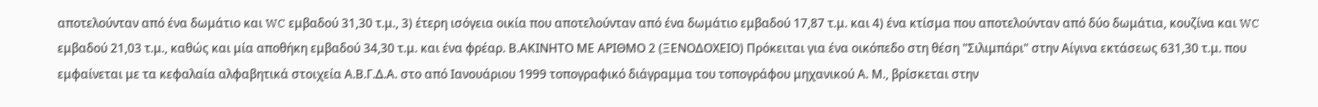αποτελούνταν από ένα δωμάτιο και WC εμβαδού 31,30 τ.μ., 3) έτερη ισόγεια οικία που αποτελούνταν από ένα δωμάτιο εμβαδού 17,87 τ.μ. και 4) ένα κτίσμα που αποτελούνταν από δύο δωμάτια, κουζίνα και WC εμβαδού 21,03 τ.μ., καθώς και μία αποθήκη εμβαδού 34,30 τ.μ. και ένα φρέαρ. Β.ΑΚΙΝΗΤΟ ΜΕ ΑΡΙΘΜΟ 2 (ΞΕΝΟΔΟΧΕΙΟ) Πρόκειται για ένα οικόπεδο στη θέση "Σιλιμπάρι" στην Αίγινα εκτάσεως 631,30 τ.μ. που εμφαίνεται με τα κεφαλαία αλφαβητικά στοιχεία Α.Β.Γ.Δ.Α. στο από Ιανουάριου 1999 τοπογραφικό διάγραμμα του τοπογράφου μηχανικού Α. Μ., βρίσκεται στην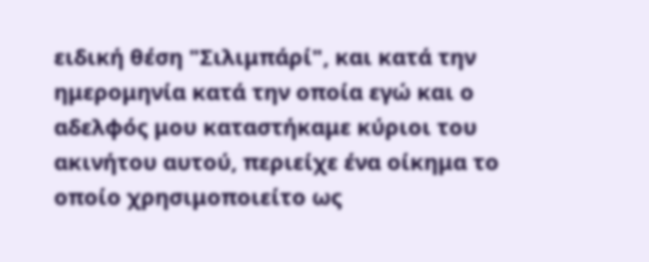ειδική θέση "Σιλιμπάρί", και κατά την ημερομηνία κατά την οποία εγώ και ο αδελφός μου καταστήκαμε κύριοι του ακινήτου αυτού, περιείχε ένα οίκημα το οποίο χρησιμοποιείτο ως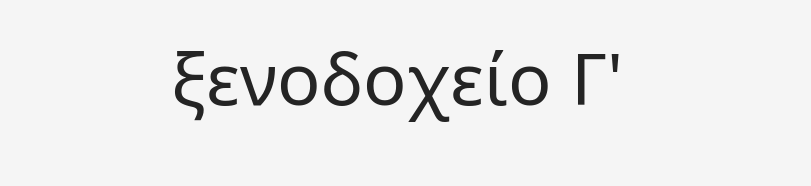ξενοδοχείο Γ'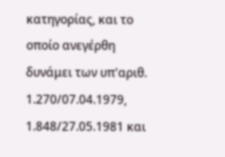κατηγορίας, και το οποίο ανεγέρθη δυνάμει των υπ'αριθ. 1.270/07.04.1979, 1.848/27.05.1981 και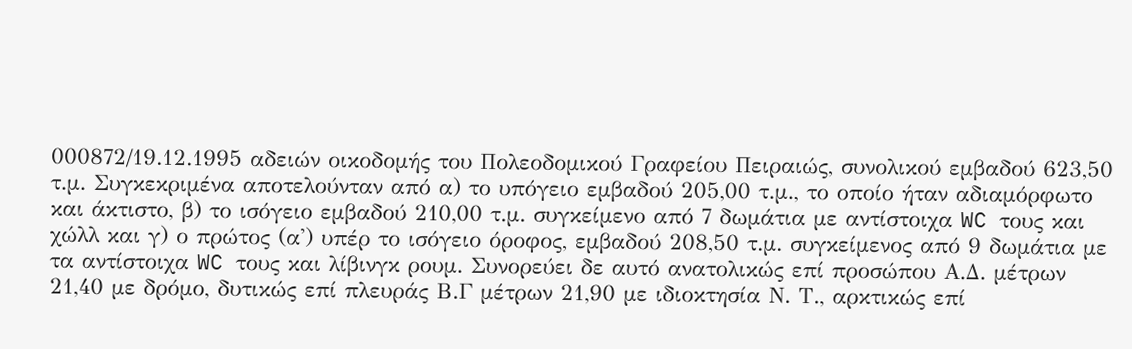000872/19.12.1995 αδειών οικοδομής του Πολεοδομικού Γραφείου Πειραιώς, συνολικού εμβαδού 623,50 τ.μ. Συγκεκριμένα αποτελούνταν από α) το υπόγειο εμβαδού 205,00 τ.μ., το οποίο ήταν αδιαμόρφωτο και άκτιστο, β) το ισόγειο εμβαδού 210,00 τ.μ. συγκείμενο από 7 δωμάτια με αντίστοιχα WC τους και χώλλ και γ) ο πρώτος (α') υπέρ το ισόγειο όροφος, εμβαδού 208,50 τ.μ. συγκείμενος από 9 δωμάτια με τα αντίστοιχα WC τους και λίβινγκ ρουμ. Συνορεύει δε αυτό ανατολικώς επί προσώπου Α.Δ. μέτρων 21,40 με δρόμο, δυτικώς επί πλευράς Β.Γ μέτρων 21,90 με ιδιοκτησία Ν. Τ., αρκτικώς επί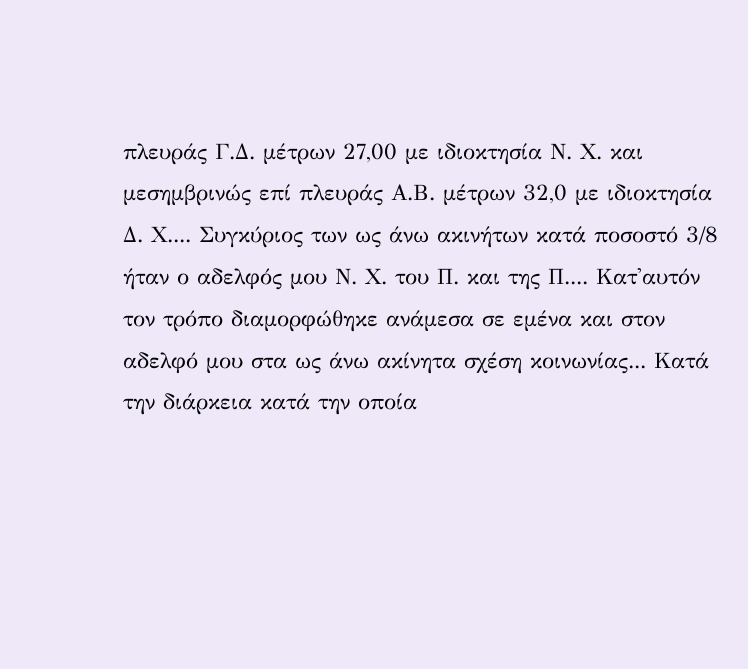πλευράς Γ.Δ. μέτρων 27,00 με ιδιοκτησία Ν. Χ. και μεσημβρινώς επί πλευράς Α.Β. μέτρων 32,0 με ιδιοκτησία Δ. Χ.... Συγκύριος των ως άνω ακινήτων κατά ποσοστό 3/8 ήταν ο αδελφός μου Ν. Χ. του Π. και της Π.... Κατ'αυτόν τον τρόπο διαμορφώθηκε ανάμεσα σε εμένα και στον αδελφό μου στα ως άνω ακίνητα σχέση κοινωνίας... Κατά την διάρκεια κατά την οποία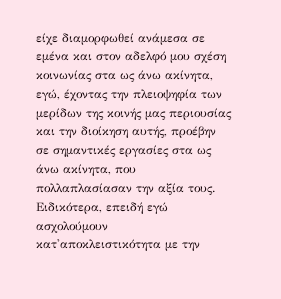είχε διαμορφωθεί ανάμεσα σε εμένα και στον αδελφό μου σχέση κοινωνίας στα ως άνω ακίνητα, εγώ, έχοντας την πλειοψηφία των μερίδων της κοινής μας περιουσίας και την διοίκηση αυτής, προέβην σε σημαντικές εργασίες στα ως άνω ακίνητα, που πολλαπλασίασαν την αξία τους. Ειδικότερα, επειδή εγώ ασχολούμουν κατ'αποκλειστικότητα με την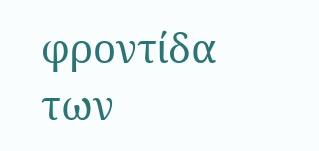φροντίδα των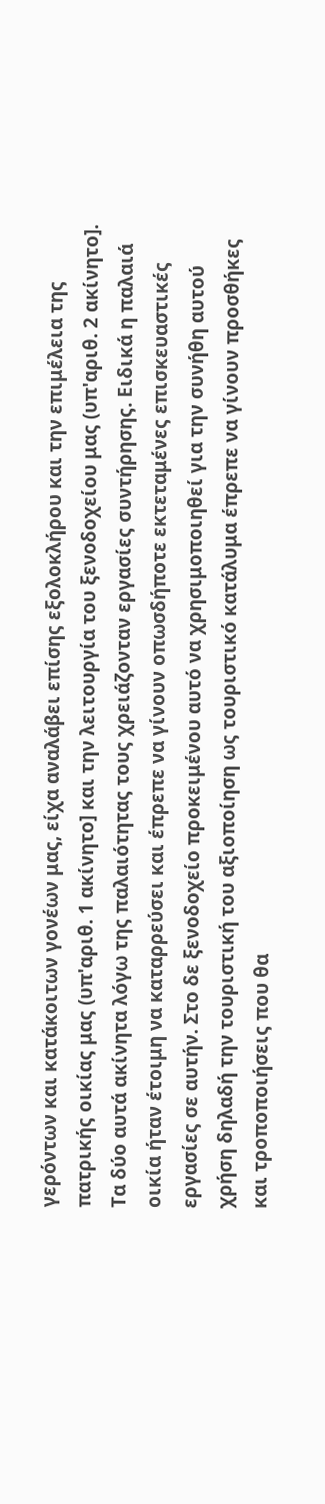γερόντων και κατάκοιτων γονέων μας, είχα αναλάβει επίσης εξολοκλήρου και την επιμέλεια της πατρικής οικίας μας (υπ'αριθ. 1 ακίνητο] και την λειτουργία του ξενοδοχείου μας (υπ'αριθ. 2 ακίνητο]. Τα δύο αυτά ακίνητα λόγω της παλαιότητας τους χρειάζονταν εργασίες συντήρησης. Ειδικά η παλαιά οικία ήταν έτοιμη να καταρρεύσει και έπρεπε να γίνουν οπωσδήποτε εκτεταμένες επισκευαστικές εργασίες σε αυτήν. Στο δε ξενοδοχείο προκειμένου αυτό να χρησιμοποιηθεί για την συνήθη αυτού χρήση δηλαδή την τουριστική του αξιοποίηση ως τουριστικό κατάλυμα έπρεπε να γίνουν προσθήκες και τροποποιήσεις που θα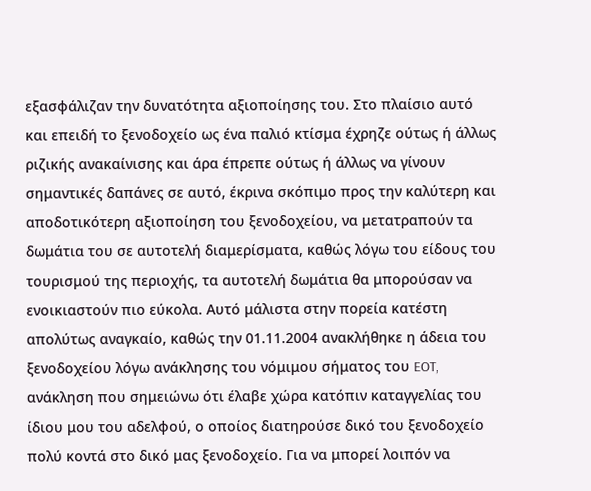εξασφάλιζαν την δυνατότητα αξιοποίησης του. Στο πλαίσιο αυτό και επειδή το ξενοδοχείο ως ένα παλιό κτίσμα έχρηζε ούτως ή άλλως ριζικής ανακαίνισης και άρα έπρεπε ούτως ή άλλως να γίνουν σημαντικές δαπάνες σε αυτό, έκρινα σκόπιμο προς την καλύτερη και αποδοτικότερη αξιοποίηση του ξενοδοχείου, να μετατραπούν τα δωμάτια του σε αυτοτελή διαμερίσματα, καθώς λόγω του είδους του τουρισμού της περιοχής, τα αυτοτελή δωμάτια θα μπορούσαν να ενοικιαστούν πιο εύκολα. Αυτό μάλιστα στην πορεία κατέστη απολύτως αναγκαίο, καθώς την 01.11.2004 ανακλήθηκε η άδεια του ξενοδοχείου λόγω ανάκλησης του νόμιμου σήματος του EOT, ανάκληση που σημειώνω ότι έλαβε χώρα κατόπιν καταγγελίας του ίδιου μου του αδελφού, ο οποίος διατηρούσε δικό του ξενοδοχείο πολύ κοντά στο δικό μας ξενοδοχείο. Για να μπορεί λοιπόν να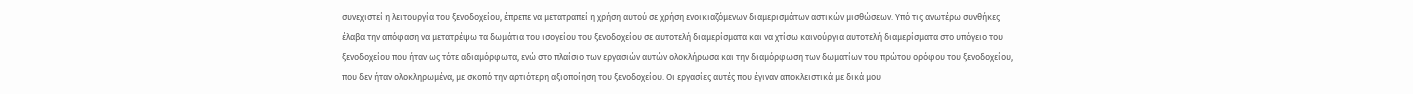συνεχιστεί η λειτουργία του ξενοδοχείου, έπρεπε να μετατραπεί η χρήση αυτού σε χρήση ενοικιαζόμενων διαμερισμάτων αστικών μισθώσεων. Υπό τις ανωτέρω συνθήκες έλαβα την απόφαση να μετατρέψω τα δωμάτια του ισογείου του ξενοδοχείου σε αυτοτελή διαμερίσματα και να χτίσω καινούργια αυτοτελή διαμερίσματα στο υπόγειο του ξενοδοχείου που ήταν ως τότε αδιαμόρφωτα, ενώ στο πλαίσιο των εργασιών αυτών ολοκλήρωσα και την διαμόρφωση των δωματίων του πρώτου ορόφου του ξενοδοχείου, που δεν ήταν ολοκληρωμένα, με σκοπό την αρτιότερη αξιοποίηση του ξενοδοχείου. Οι εργασίες αυτές που έγιναν αποκλειστικά με δικά μου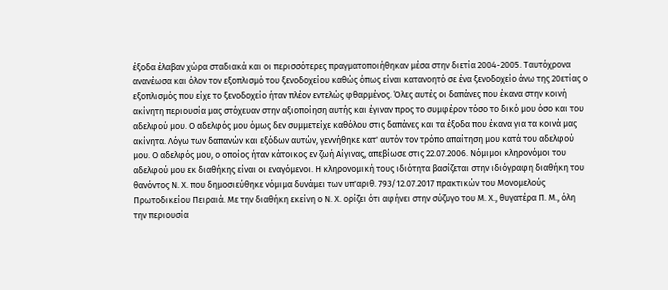έξοδα έλαβαν χώρα σταδιακά και οι περισσότερες πραγματοποιήθηκαν μέσα στην διετία 2004-2005. Ταυτόχρονα ανανέωσα και όλον τον εξοπλισμό του ξενοδοχείου καθώς όπως είναι κατανοητό σε ένα ξενοδοχείο άνω της 20ετίας ο εξοπλισμός που είχε το ξενοδοχείο ήταν πλέον εντελώς φθαρμένος. Όλες αυτές οι δαπάνες που έκανα στην κοινή ακίνητη περιουσία μας στόχευαν στην αξιοποίηση αυτής και έγιναν προς το συμφέρον τόσο το δικό μου όσο και του αδελφού μου. Ο αδελφός μου όμως δεν συμμετείχε καθόλου στις δαπάνες και τα έξοδα που έκανα για τα κοινά μας ακίνητα. Λόγω των δαπανών και εξόδων αυτών, γεννήθηκε κατ' αυτόν τον τρόπο απαίτηση μου κατά του αδελφού μου. Ο αδελφός μου, ο οποίος ήταν κάτοικος εν ζωή Αίγινας, απεβίωσε στις 22.07.2006. Νόμιμοι κληρονόμοι του αδελφού μου εκ διαθήκης είναι οι εναγόμενοι. Η κληρονομική τους ιδιότητα βασίζεται στην ιδιόγραφη διαθήκη του θανόντος Ν. Χ. που δημοσιεύθηκε νόμιμα δυνάμει των υπ'αριθ. 793/12.07.2017 πρακτικών του Μονομελούς Πρωτοδικείου Πειραιά. Με την διαθήκη εκείνη ο Ν. Χ. ορίζει ότι αφήνει στην σύζυγο του Μ. Χ., θυγατέρα Π. Μ., όλη την περιουσία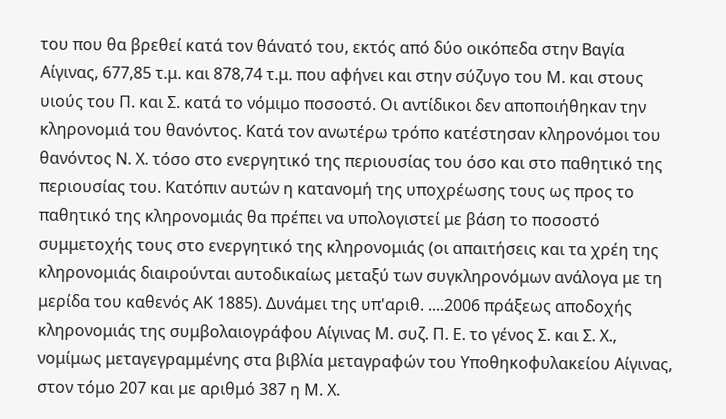του που θα βρεθεί κατά τον θάνατό του, εκτός από δύο οικόπεδα στην Βαγία Αίγινας, 677,85 τ.μ. και 878,74 τ.μ. που αφήνει και στην σύζυγο του Μ. και στους υιούς του Π. και Σ. κατά το νόμιμο ποσοστό. Οι αντίδικοι δεν αποποιήθηκαν την κληρονομιά του θανόντος. Κατά τον ανωτέρω τρόπο κατέστησαν κληρονόμοι του θανόντος Ν. Χ. τόσο στο ενεργητικό της περιουσίας του όσο και στο παθητικό της περιουσίας του. Κατόπιν αυτών η κατανομή της υποχρέωσης τους ως προς το παθητικό της κληρονομιάς θα πρέπει να υπολογιστεί με βάση το ποσοστό συμμετοχής τους στο ενεργητικό της κληρονομιάς (οι απαιτήσεις και τα χρέη της κληρονομιάς διαιρούνται αυτοδικαίως μεταξύ των συγκληρονόμων ανάλογα με τη μερίδα του καθενός ΑΚ 1885). Δυνάμει της υπ'αριθ. ....2006 πράξεως αποδοχής κληρονομιάς της συμβολαιογράφου Αίγινας Μ. συζ. Π. Ε. το γένος Σ. και Σ. Χ., νομίμως μεταγεγραμμένης στα βιβλία μεταγραφών του Υποθηκοφυλακείου Αίγινας, στον τόμο 207 και με αριθμό 387 η Μ. Χ.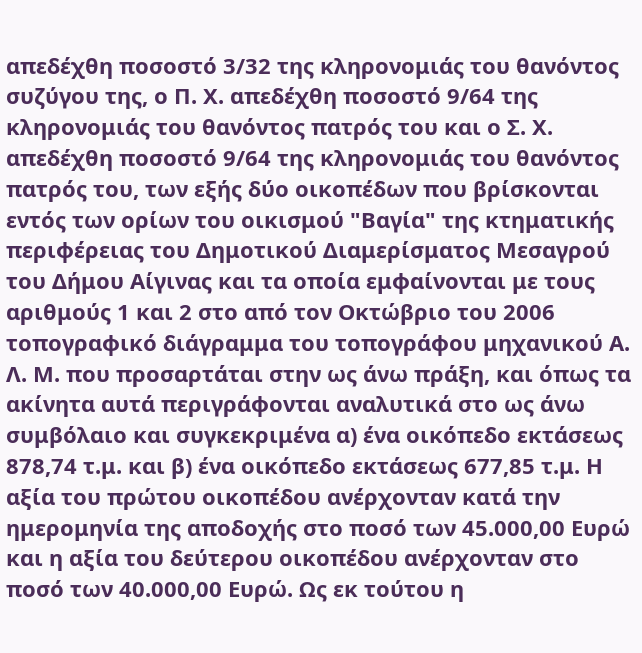απεδέχθη ποσοστό 3/32 της κληρονομιάς του θανόντος συζύγου της, ο Π. Χ. απεδέχθη ποσοστό 9/64 της κληρονομιάς του θανόντος πατρός του και ο Σ. Χ. απεδέχθη ποσοστό 9/64 της κληρονομιάς του θανόντος πατρός του, των εξής δύο οικοπέδων που βρίσκονται εντός των ορίων του οικισμού "Βαγία" της κτηματικής περιφέρειας του Δημοτικού Διαμερίσματος Μεσαγρού του Δήμου Αίγινας και τα οποία εμφαίνονται με τους αριθμούς 1 και 2 στο από τον Οκτώβριο του 2006 τοπογραφικό διάγραμμα του τοπογράφου μηχανικού Α. Λ. Μ. που προσαρτάται στην ως άνω πράξη, και όπως τα ακίνητα αυτά περιγράφονται αναλυτικά στο ως άνω συμβόλαιο και συγκεκριμένα α) ένα οικόπεδο εκτάσεως 878,74 τ.μ. και β) ένα οικόπεδο εκτάσεως 677,85 τ.μ. Η αξία του πρώτου οικοπέδου ανέρχονταν κατά την ημερομηνία της αποδοχής στο ποσό των 45.000,00 Ευρώ και η αξία του δεύτερου οικοπέδου ανέρχονταν στο ποσό των 40.000,00 Ευρώ. Ως εκ τούτου η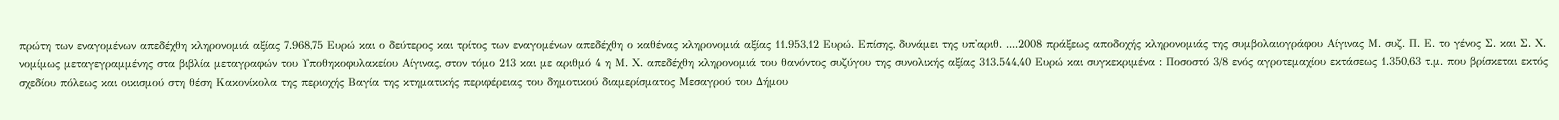πρώτη των εναγομένων απεδέχθη κληρονομιά αξίας 7.968,75 Ευρώ και ο δεύτερος και τρίτος των εναγομένων απεδέχθη ο καθένας κληρονομιά αξίας 11.953,12 Ευρώ. Επίσης, δυνάμει της υπ'αριθ. ....2008 πράξεως αποδοχής κληρονομιάς της συμβολαιογράφου Αίγινας Μ. συζ. Π. Ε. το γένος Σ. και Σ. Χ. νομίμως μεταγεγραμμένης στα βιβλία μεταγραφών του Υποθηκοφυλακείου Αίγινας, στον τόμο 213 και με αριθμό 4 η Μ. Χ. απεδέχθη κληρονομιά του θανόντος συζύγου της συνολικής αξίας 313.544,40 Ευρώ και συγκεκριμένα : Ποσοστό 3/8 ενός αγροτεμαχίου εκτάσεως 1.350,63 τ.μ. που βρίσκεται εκτός σχεδίου πόλεως και οικισμού στη θέση Κακονίκολα της περιοχής Βαγία της κτηματικής περιφέρειας του δημοτικού διαμερίσματος Μεσαγρού του Δήμου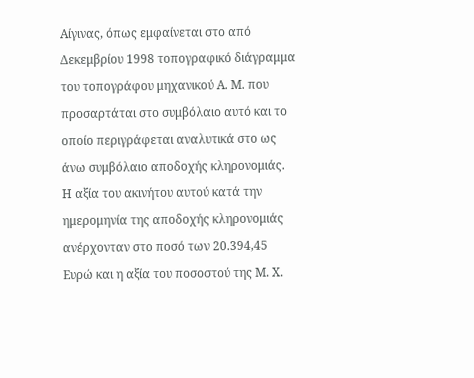Αίγινας, όπως εμφαίνεται στο από Δεκεμβρίου 1998 τοπογραφικό διάγραμμα του τοπογράφου μηχανικού Α. Μ. που προσαρτάται στο συμβόλαιο αυτό και το οποίο περιγράφεται αναλυτικά στο ως άνω συμβόλαιο αποδοχής κληρονομιάς. Η αξία του ακινήτου αυτού κατά την ημερομηνία της αποδοχής κληρονομιάς ανέρχονταν στο ποσό των 20.394,45 Ευρώ και η αξία του ποσοστού της Μ. Χ.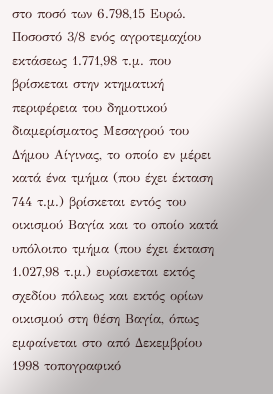στο ποσό των 6.798,15 Ευρώ. Ποσοστό 3/8 ενός αγροτεμαχίου εκτάσεως 1.771,98 τ.μ. που βρίσκεται στην κτηματική περιφέρεια του δημοτικού διαμερίσματος Μεσαγρού του Δήμου Αίγινας, το οποίο εν μέρει κατά ένα τμήμα (που έχει έκταση 744 τ.μ.) βρίσκεται εντός του οικισμού Βαγία και το οποίο κατά υπόλοιπο τμήμα (που έχει έκταση 1.027,98 τ.μ.) ευρίσκεται εκτός σχεδίου πόλεως και εκτός ορίων οικισμού στη θέση Βαγία, όπως εμφαίνεται στο από Δεκεμβρίου 1998 τοπογραφικό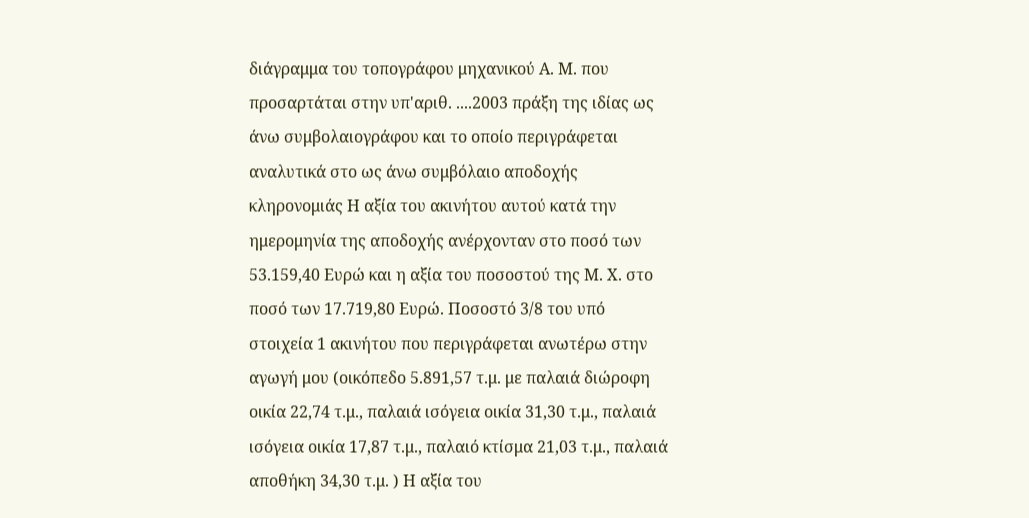διάγραμμα του τοπογράφου μηχανικού Α. Μ. που προσαρτάται στην υπ'αριθ. ....2003 πράξη της ιδίας ως άνω συμβολαιογράφου και το οποίο περιγράφεται αναλυτικά στο ως άνω συμβόλαιο αποδοχής κληρονομιάς Η αξία του ακινήτου αυτού κατά την ημερομηνία της αποδοχής ανέρχονταν στο ποσό των 53.159,40 Ευρώ και η αξία του ποσοστού της Μ. Χ. στο ποσό των 17.719,80 Ευρώ. Ποσοστό 3/8 του υπό στοιχεία 1 ακινήτου που περιγράφεται ανωτέρω στην αγωγή μου (οικόπεδο 5.891,57 τ.μ. με παλαιά διώροφη οικία 22,74 τ.μ., παλαιά ισόγεια οικία 31,30 τ.μ., παλαιά ισόγεια οικία 17,87 τ.μ., παλαιό κτίσμα 21,03 τ.μ., παλαιά αποθήκη 34,30 τ.μ. ) Η αξία του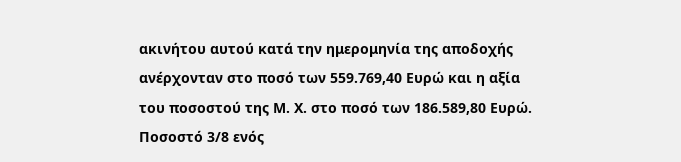ακινήτου αυτού κατά την ημερομηνία της αποδοχής ανέρχονταν στο ποσό των 559.769,40 Ευρώ και η αξία του ποσοστού της Μ. Χ. στο ποσό των 186.589,80 Ευρώ. Ποσοστό 3/8 ενός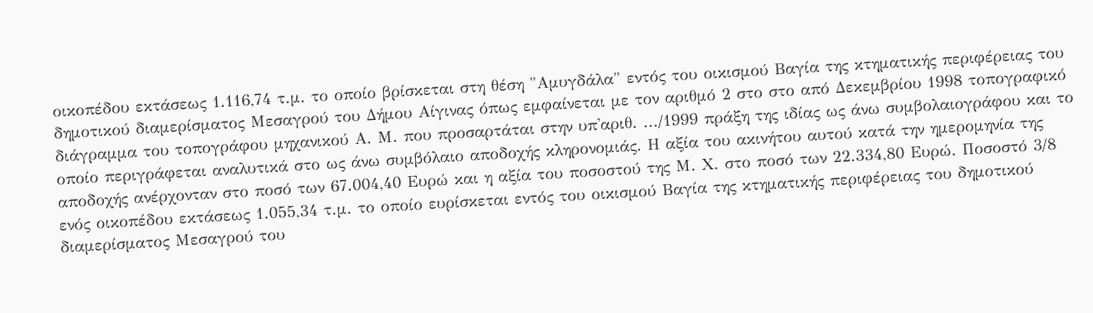οικοπέδου εκτάσεως 1.116,74 τ.μ. το οποίο βρίσκεται στη θέση "Αμυγδάλα" εντός του οικισμού Βαγία της κτηματικής περιφέρειας του δημοτικού διαμερίσματος Μεσαγρού του Δήμου Αίγινας όπως εμφαίνεται με τον αριθμό 2 στο στο από Δεκεμβρίου 1998 τοπογραφικό διάγραμμα του τοπογράφου μηχανικού Α. Μ. που προσαρτάται στην υπ'αριθ. .../1999 πράξη της ιδίας ως άνω συμβολαιογράφου και το οποίο περιγράφεται αναλυτικά στο ως άνω συμβόλαιο αποδοχής κληρονομιάς. Η αξία του ακινήτου αυτού κατά την ημερομηνία της αποδοχής ανέρχονταν στο ποσό των 67.004,40 Ευρώ και η αξία του ποσοστού της Μ. Χ. στο ποσό των 22.334,80 Ευρώ. Ποσοστό 3/8 ενός οικοπέδου εκτάσεως 1.055,34 τ.μ. το οποίο ευρίσκεται εντός του οικισμού Βαγία της κτηματικής περιφέρειας του δημοτικού διαμερίσματος Μεσαγρού του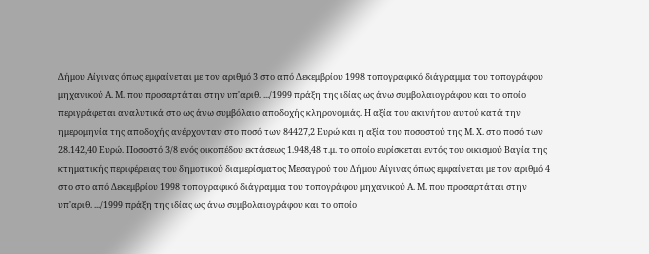Δήμου Αίγινας όπως εμφαίνεται με τον αριθμό 3 στο από Δεκεμβρίου 1998 τοπογραφικό διάγραμμα του τοπογράφου μηχανικού Α. Μ. που προσαρτάται στην υπ'αριθ. .../1999 πράξη της ιδίας ως άνω συμβολαιογράφου και το οποίο περιγράφεται αναλυτικά στο ως άνω συμβόλαιο αποδοχής κληρονομιάς. Η αξία του ακινήτου αυτού κατά την ημερομηνία της αποδοχής ανέρχονταν στο ποσό των 84427,2 Ευρώ και η αξία του ποσοστού της Μ. Χ. στο ποσό των 28.142,40 Ευρώ. Ποσοστό 3/8 ενός οικοπέδου εκτάσεως 1.948,48 τ.μ. το οποίο ευρίσκεται εντός του οικισμού Βαγία της κτηματικής περιφέρειας του δημοτικού διαμερίσματος Μεσαγρού του Δήμου Αίγινας όπως εμφαίνεται με τον αριθμό 4 στο στο από Δεκεμβρίου 1998 τοπογραφικό διάγραμμα του τοπογράφου μηχανικού Α. Μ. που προσαρτάται στην υπ'αριθ. .../1999 πράξη της ιδίας ως άνω συμβολαιογράφου και το οποίο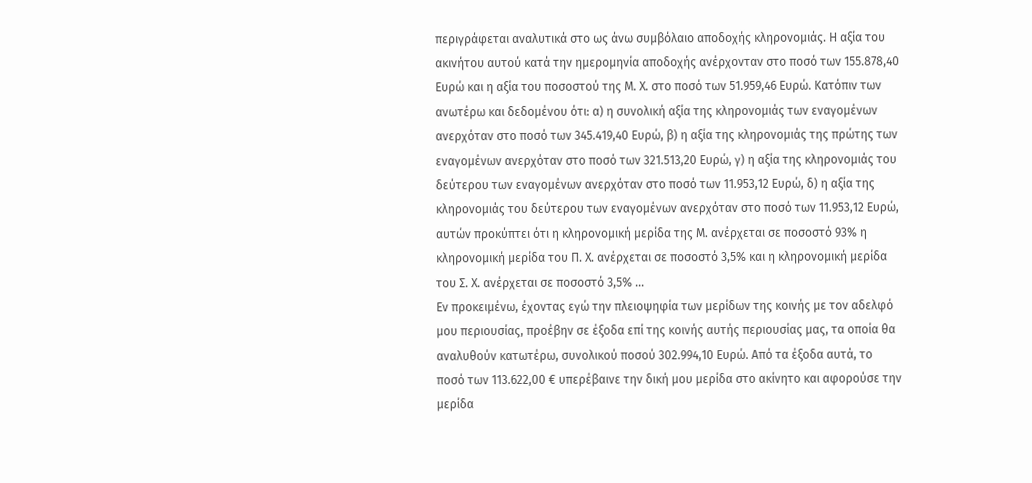περιγράφεται αναλυτικά στο ως άνω συμβόλαιο αποδοχής κληρονομιάς. Η αξία του ακινήτου αυτού κατά την ημερομηνία αποδοχής ανέρχονταν στο ποσό των 155.878,40 Ευρώ και η αξία του ποσοστού της Μ. Χ. στο ποσό των 51.959,46 Ευρώ. Κατόπιν των ανωτέρω και δεδομένου ότι: α) η συνολική αξία της κληρονομιάς των εναγομένων ανερχόταν στο ποσό των 345.419,40 Ευρώ, β) η αξία της κληρονομιάς της πρώτης των εναγομένων ανερχόταν στο ποσό των 321.513,20 Ευρώ, γ) η αξία της κληρονομιάς του δεύτερου των εναγομένων ανερχόταν στο ποσό των 11.953,12 Ευρώ, δ) η αξία της κληρονομιάς του δεύτερου των εναγομένων ανερχόταν στο ποσό των 11.953,12 Ευρώ, αυτών προκύπτει ότι η κληρονομική μερίδα της Μ. ανέρχεται σε ποσοστό 93% η κληρονομική μερίδα του Π. Χ. ανέρχεται σε ποσοστό 3,5% και η κληρονομική μερίδα του Σ. Χ. ανέρχεται σε ποσοστό 3,5% ...
Εν προκειμένω, έχοντας εγώ την πλειοψηφία των μερίδων της κοινής με τον αδελφό μου περιουσίας, προέβην σε έξοδα επί της κοινής αυτής περιουσίας μας, τα οποία θα αναλυθούν κατωτέρω, συνολικού ποσού 302.994,10 Ευρώ. Από τα έξοδα αυτά, το ποσό των 113.622,00 € υπερέβαινε την δική μου μερίδα στο ακίνητο και αφορούσε την μερίδα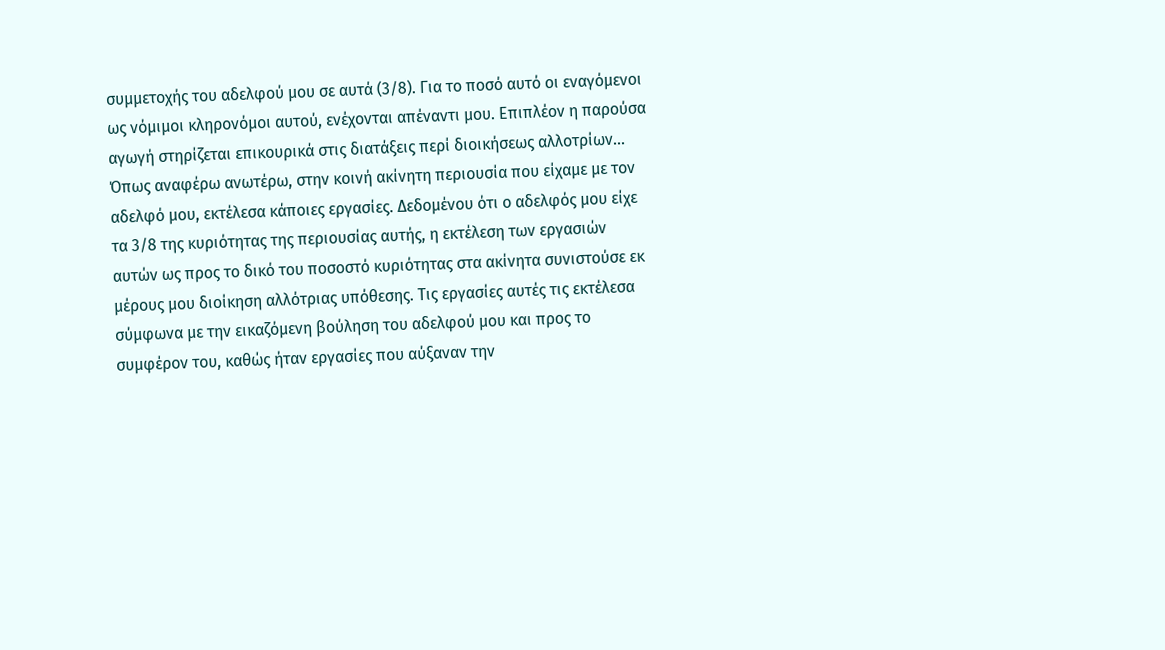συμμετοχής του αδελφού μου σε αυτά (3/8). Για το ποσό αυτό οι εναγόμενοι ως νόμιμοι κληρονόμοι αυτού, ενέχονται απέναντι μου. Επιπλέον η παρούσα αγωγή στηρίζεται επικουρικά στις διατάξεις περί διοικήσεως αλλοτρίων... Όπως αναφέρω ανωτέρω, στην κοινή ακίνητη περιουσία που είχαμε με τον αδελφό μου, εκτέλεσα κάποιες εργασίες. Δεδομένου ότι ο αδελφός μου είχε τα 3/8 της κυριότητας της περιουσίας αυτής, η εκτέλεση των εργασιών αυτών ως προς το δικό του ποσοστό κυριότητας στα ακίνητα συνιστούσε εκ μέρους μου διοίκηση αλλότριας υπόθεσης. Τις εργασίες αυτές τις εκτέλεσα σύμφωνα με την εικαζόμενη βούληση του αδελφού μου και προς το συμφέρον του, καθώς ήταν εργασίες που αύξαναν την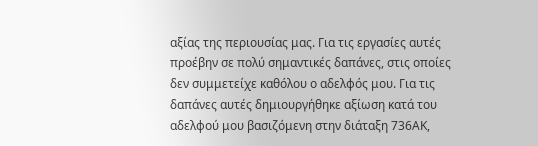αξίας της περιουσίας μας. Για τις εργασίες αυτές προέβην σε πολύ σημαντικές δαπάνες, στις οποίες δεν συμμετείχε καθόλου ο αδελφός μου. Για τις δαπάνες αυτές δημιουργήθηκε αξίωση κατά του αδελφού μου βασιζόμενη στην διάταξη 736ΑΚ,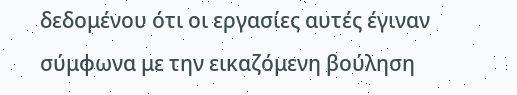δεδομένου ότι οι εργασίες αυτές έγιναν σύμφωνα με την εικαζόμενη βούληση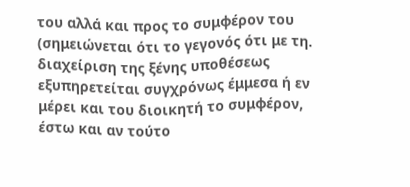του αλλά και προς το συμφέρον του (σημειώνεται ότι το γεγονός ότι με τη. διαχείριση της ξένης υποθέσεως εξυπηρετείται συγχρόνως έμμεσα ή εν μέρει και του διοικητή το συμφέρον, έστω και αν τούτο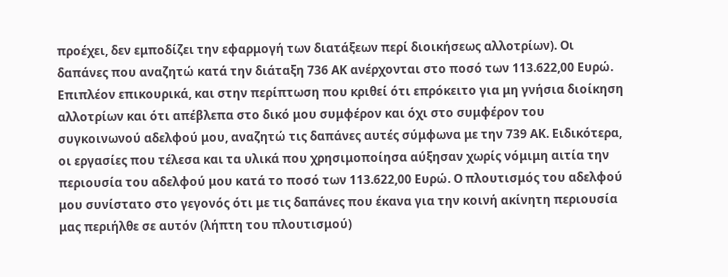προέχει, δεν εμποδίζει την εφαρμογή των διατάξεων περί διοικήσεως αλλοτρίων). Οι δαπάνες που αναζητώ κατά την διάταξη 736 ΑΚ ανέρχονται στο ποσό των 113.622,00 Ευρώ. Επιπλέον επικουρικά, και στην περίπτωση που κριθεί ότι επρόκειτο για μη γνήσια διοίκηση αλλοτρίων και ότι απέβλεπα στο δικό μου συμφέρον και όχι στο συμφέρον του συγκοινωνού αδελφού μου, αναζητώ τις δαπάνες αυτές σύμφωνα με την 739 ΑΚ. Ειδικότερα, οι εργασίες που τέλεσα και τα υλικά που χρησιμοποίησα αύξησαν χωρίς νόμιμη αιτία την περιουσία του αδελφού μου κατά το ποσό των 113.622,00 Ευρώ. Ο πλουτισμός του αδελφού μου συνίστατο στο γεγονός ότι με τις δαπάνες που έκανα για την κοινή ακίνητη περιουσία μας περιήλθε σε αυτόν (λήπτη του πλουτισμού)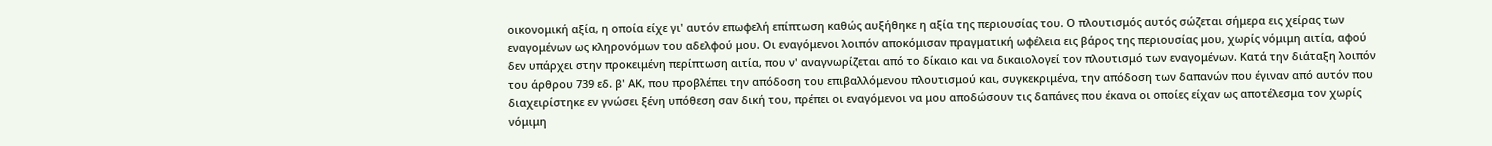οικονομική αξία, η οποία είχε γι' αυτόν επωφελή επίπτωση καθώς αυξήθηκε η αξία της περιουσίας του. Ο πλουτισμός αυτός σώζεται σήμερα εις χείρας των εναγομένων ως κληρονόμων του αδελφού μου. Οι εναγόμενοι λοιπόν αποκόμισαν πραγματική ωφέλεια εις βάρος της περιουσίας μου, χωρίς νόμιμη αιτία, αφού δεν υπάρχει στην προκειμένη περίπτωση αιτία, που ν' αναγνωρίζεται από το δίκαιο και να δικαιολογεί τον πλουτισμό των εναγομένων. Κατά την διάταξη λοιπόν του άρθρου 739 εδ. β' ΑΚ, που προβλέπει την απόδοση του επιβαλλόμενου πλουτισμού και, συγκεκριμένα, την απόδοση των δαπανών που έγιναν από αυτόν που διαχειρίστηκε εν γνώσει ξένη υπόθεση σαν δική του, πρέπει οι εναγόμενοι να μου αποδώσουν τις δαπάνες που έκανα οι οποίες είχαν ως αποτέλεσμα τον χωρίς νόμιμη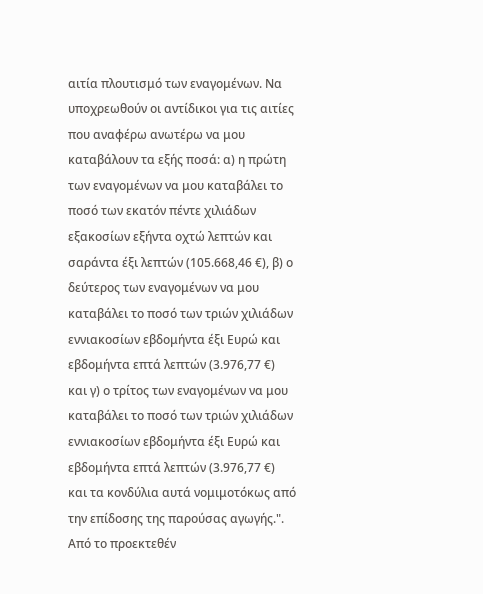αιτία πλουτισμό των εναγομένων. Να υποχρεωθούν οι αντίδικοι για τις αιτίες που αναφέρω ανωτέρω να μου καταβάλουν τα εξής ποσά: α) η πρώτη των εναγομένων να μου καταβάλει το ποσό των εκατόν πέντε χιλιάδων εξακοσίων εξήντα οχτώ λεπτών και σαράντα έξι λεπτών (105.668,46 €), β) ο δεύτερος των εναγομένων να μου καταβάλει το ποσό των τριών χιλιάδων εννιακοσίων εβδομήντα έξι Ευρώ και εβδομήντα επτά λεπτών (3.976,77 €) και γ) ο τρίτος των εναγομένων να μου καταβάλει το ποσό των τριών χιλιάδων εννιακοσίων εβδομήντα έξι Ευρώ και εβδομήντα επτά λεπτών (3.976,77 €) και τα κονδύλια αυτά νομιμοτόκως από την επίδοσης της παρούσας αγωγής.".
Από το προεκτεθέν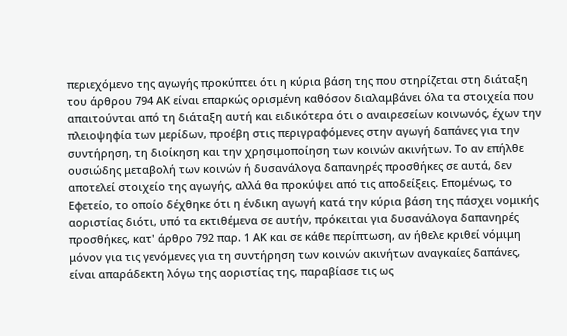περιεχόμενο της αγωγής προκύπτει ότι η κύρια βάση της που στηρίζεται στη διάταξη του άρθρου 794 ΑΚ είναι επαρκώς ορισμένη καθόσον διαλαμβάνει όλα τα στοιχεία που απαιτούνται από τη διάταξη αυτή και ειδικότερα ότι ο αναιρεσείων κοινωνός, έχων την πλειοψηφία των μερίδων, προέβη στις περιγραφόμενες στην αγωγή δαπάνες για την συντήρηση, τη διοίκηση και την χρησιμοποίηση των κοινών ακινήτων. Το αν επήλθε ουσιώδης μεταβολή των κοινών ή δυσανάλογα δαπανηρές προσθήκες σε αυτά, δεν αποτελεί στοιχείο της αγωγής, αλλά θα προκύψει από τις αποδείξεις. Επομένως, το Εφετείο, το οποίο δέχθηκε ότι η ένδικη αγωγή κατά την κύρια βάση της πάσχει νομικής αοριστίας διότι, υπό τα εκτιθέμενα σε αυτήν, πρόκειται για δυσανάλογα δαπανηρές προσθήκες, κατ' άρθρο 792 παρ. 1 ΑΚ και σε κάθε περίπτωση, αν ήθελε κριθεί νόμιμη μόνον για τις γενόμενες για τη συντήρηση των κοινών ακινήτων αναγκαίες δαπάνες, είναι απαράδεκτη λόγω της αοριστίας της, παραβίασε τις ως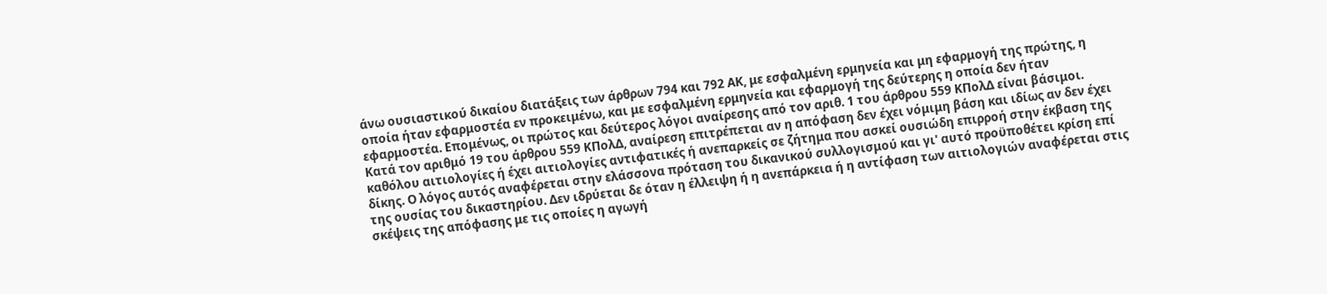άνω ουσιαστικού δικαίου διατάξεις των άρθρων 794 και 792 ΑΚ, με εσφαλμένη ερμηνεία και μη εφαρμογή της πρώτης, η οποία ήταν εφαρμοστέα εν προκειμένω, και με εσφαλμένη ερμηνεία και εφαρμογή της δεύτερης η οποία δεν ήταν εφαρμοστέα. Επομένως, οι πρώτος και δεύτερος λόγοι αναίρεσης από τον αριθ. 1 του άρθρου 559 ΚΠολΔ είναι βάσιμοι.
Κατά τον αριθμό 19 του άρθρου 559 ΚΠολΔ, αναίρεση επιτρέπεται αν η απόφαση δεν έχει νόμιμη βάση και ιδίως αν δεν έχει καθόλου αιτιολογίες ή έχει αιτιολογίες αντιφατικές ή ανεπαρκείς σε ζήτημα που ασκεί ουσιώδη επιρροή στην έκβαση της δίκης. Ο λόγος αυτός αναφέρεται στην ελάσσονα πρόταση του δικανικού συλλογισμού και γι' αυτό προϋποθέτει κρίση επί της ουσίας του δικαστηρίου. Δεν ιδρύεται δε όταν η έλλειψη ή η ανεπάρκεια ή η αντίφαση των αιτιολογιών αναφέρεται στις σκέψεις της απόφασης με τις οποίες η αγωγή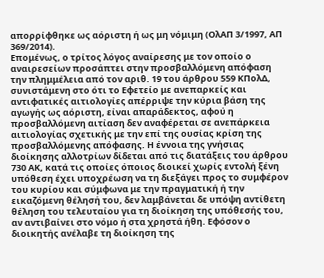απορρίφθηκε ως αόριστη ή ως μη νόμιμη (ΟλΑΠ 3/1997, ΑΠ 369/2014).
Επομένως, ο τρίτος λόγος αναίρεσης με τον οποίο ο αναιρεσείων προσάπτει στην προσβαλλόμενη απόφαση την πλημμέλεια από τον αριθ. 19 του άρθρου 559 ΚΠολΔ, συνιστάμενη στο ότι το Εφετείο με ανεπαρκείς και αντιφατικές αιτιολογίες απέρριψε την κύρια βάση της αγωγής ως αόριστη, είναι απαράδεκτος, αφού η προσβαλλόμενη αιτίαση δεν αναφέρεται σε ανεπάρκεια αιτιολογίας σχετικής με την επί της ουσίας κρίση της προσβαλλόμενης απόφασης. Η έννοια της γνήσιας διοίκησης αλλοτρίων δίδεται από τις διατάξεις του άρθρου 730 ΑΚ, κατά τις οποίες όποιος διοικεί χωρίς εντολή ξένη υπόθεση έχει υποχρέωση να τη διεξάγει προς το συμφέρον του κυρίου και σύμφωνα με την πραγματική ή την εικαζόμενη θέλησή του, δεν λαμβάνεται δε υπόψη αντίθετη θέληση του τελευταίου για τη διοίκηση της υπόθεσής του, αν αντιβαίνει στο νόμο ή στα χρηστά ήθη. Εφόσον ο διοικητής ανέλαβε τη διοίκηση της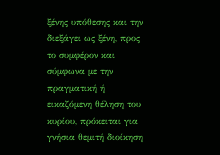ξένης υπόθεσης και την διεξάγει ως ξένη, προς το συμφέρον και σύμφωνα με την πραγματική ή εικαζόμενη θέληση του κυρίου, πρόκειται για γνήσια θεμιτή διοίκηση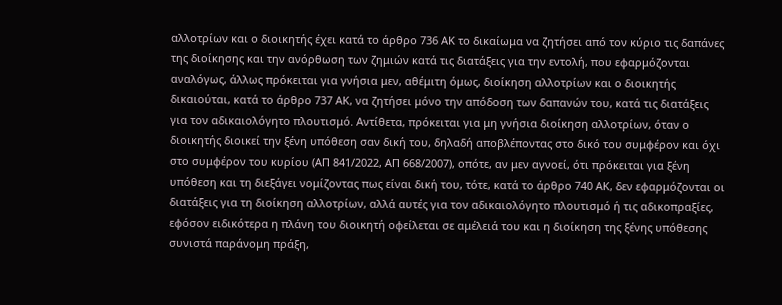αλλοτρίων και ο διοικητής έχει κατά το άρθρο 736 ΑΚ το δικαίωμα να ζητήσει από τον κύριο τις δαπάνες της διοίκησης και την ανόρθωση των ζημιών κατά τις διατάξεις για την εντολή, που εφαρμόζονται αναλόγως, άλλως πρόκειται για γνήσια μεν, αθέμιτη όμως, διοίκηση αλλοτρίων και ο διοικητής δικαιούται, κατά το άρθρο 737 ΑΚ, να ζητήσει μόνο την απόδοση των δαπανών του, κατά τις διατάξεις για τον αδικαιολόγητο πλουτισμό. Αντίθετα, πρόκειται για μη γνήσια διοίκηση αλλοτρίων, όταν ο διοικητής διοικεί την ξένη υπόθεση σαν δική του, δηλαδή αποβλέποντας στο δικό του συμφέρον και όχι στο συμφέρον του κυρίου (ΑΠ 841/2022, ΑΠ 668/2007), οπότε, αν μεν αγνοεί, ότι πρόκειται για ξένη υπόθεση και τη διεξάγει νομίζοντας πως είναι δική του, τότε, κατά το άρθρο 740 ΑΚ, δεν εφαρμόζονται οι διατάξεις για τη διοίκηση αλλοτρίων, αλλά αυτές για τον αδικαιολόγητο πλουτισμό ή τις αδικοπραξίες, εφόσον ειδικότερα η πλάνη του διοικητή οφείλεται σε αμέλειά του και η διοίκηση της ξένης υπόθεσης συνιστά παράνομη πράξη,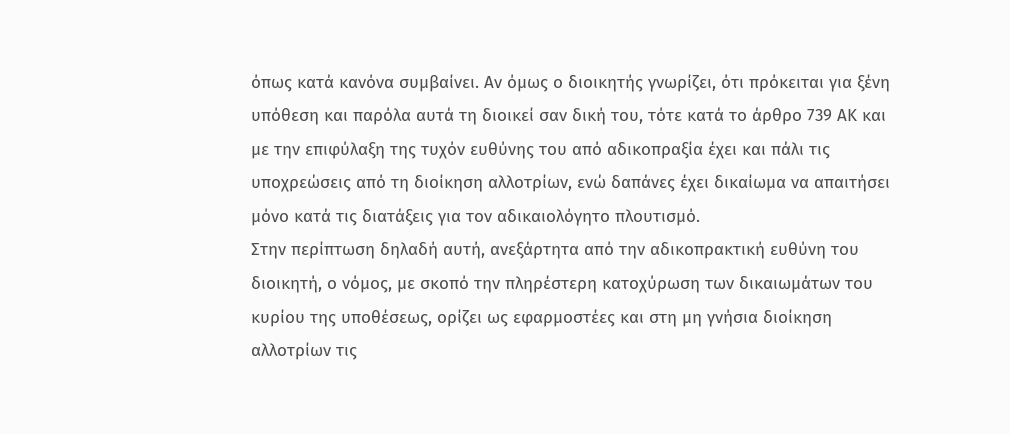όπως κατά κανόνα συμβαίνει. Αν όμως ο διοικητής γνωρίζει, ότι πρόκειται για ξένη υπόθεση και παρόλα αυτά τη διοικεί σαν δική του, τότε κατά το άρθρο 739 ΑΚ και με την επιφύλαξη της τυχόν ευθύνης του από αδικοπραξία έχει και πάλι τις υποχρεώσεις από τη διοίκηση αλλοτρίων, ενώ δαπάνες έχει δικαίωμα να απαιτήσει μόνο κατά τις διατάξεις για τον αδικαιολόγητο πλουτισμό.
Στην περίπτωση δηλαδή αυτή, ανεξάρτητα από την αδικοπρακτική ευθύνη του διοικητή, ο νόμος, με σκοπό την πληρέστερη κατοχύρωση των δικαιωμάτων του κυρίου της υποθέσεως, ορίζει ως εφαρμοστέες και στη μη γνήσια διοίκηση αλλοτρίων τις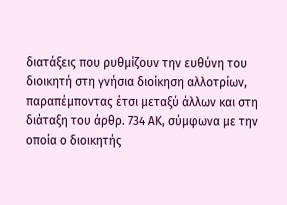διατάξεις που ρυθμίζουν την ευθύνη του διοικητή στη γνήσια διοίκηση αλλοτρίων, παραπέμποντας έτσι μεταξύ άλλων και στη διάταξη του άρθρ. 734 ΑΚ, σύμφωνα με την οποία ο διοικητής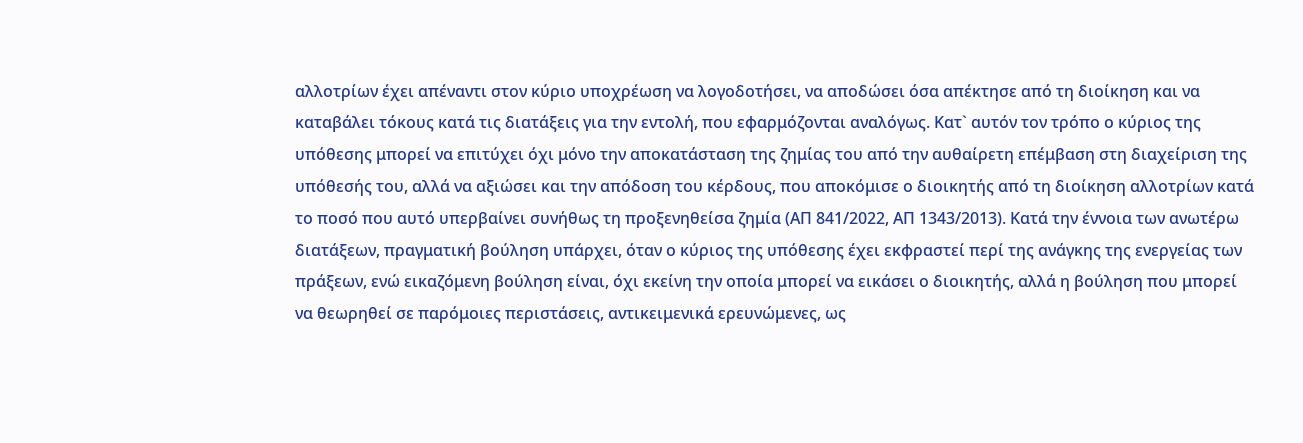αλλοτρίων έχει απέναντι στον κύριο υποχρέωση να λογοδοτήσει, να αποδώσει όσα απέκτησε από τη διοίκηση και να καταβάλει τόκους κατά τις διατάξεις για την εντολή, που εφαρμόζονται αναλόγως. Κατ` αυτόν τον τρόπο ο κύριος της υπόθεσης μπορεί να επιτύχει όχι μόνο την αποκατάσταση της ζημίας του από την αυθαίρετη επέμβαση στη διαχείριση της υπόθεσής του, αλλά να αξιώσει και την απόδοση του κέρδους, που αποκόμισε ο διοικητής από τη διοίκηση αλλοτρίων κατά το ποσό που αυτό υπερβαίνει συνήθως τη προξενηθείσα ζημία (ΑΠ 841/2022, ΑΠ 1343/2013). Κατά την έννοια των ανωτέρω διατάξεων, πραγματική βούληση υπάρχει, όταν ο κύριος της υπόθεσης έχει εκφραστεί περί της ανάγκης της ενεργείας των πράξεων, ενώ εικαζόμενη βούληση είναι, όχι εκείνη την οποία μπορεί να εικάσει ο διοικητής, αλλά η βούληση που μπορεί να θεωρηθεί σε παρόμοιες περιστάσεις, αντικειμενικά ερευνώμενες, ως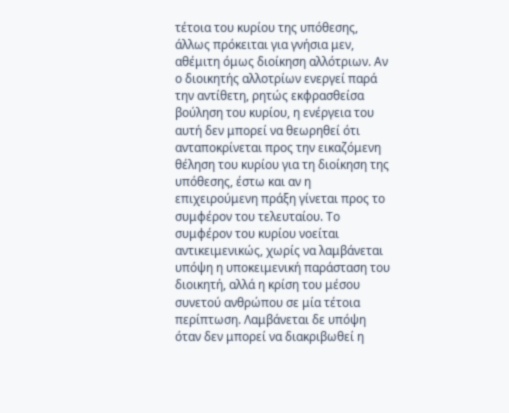τέτοια του κυρίου της υπόθεσης, άλλως πρόκειται για γνήσια μεν, αθέμιτη όμως διοίκηση αλλότριων. Αν ο διοικητής αλλοτρίων ενεργεί παρά την αντίθετη, ρητώς εκφρασθείσα βούληση του κυρίου, η ενέργεια του αυτή δεν μπορεί να θεωρηθεί ότι ανταποκρίνεται προς την εικαζόμενη θέληση του κυρίου για τη διοίκηση της υπόθεσης, έστω και αν η επιχειρούμενη πράξη γίνεται προς το συμφέρον του τελευταίου. Το συμφέρον του κυρίου νοείται αντικειμενικώς, χωρίς να λαμβάνεται υπόψη η υποκειμενική παράσταση του διοικητή, αλλά η κρίση του μέσου συνετού ανθρώπου σε μία τέτοια περίπτωση. Λαμβάνεται δε υπόψη όταν δεν μπορεί να διακριβωθεί η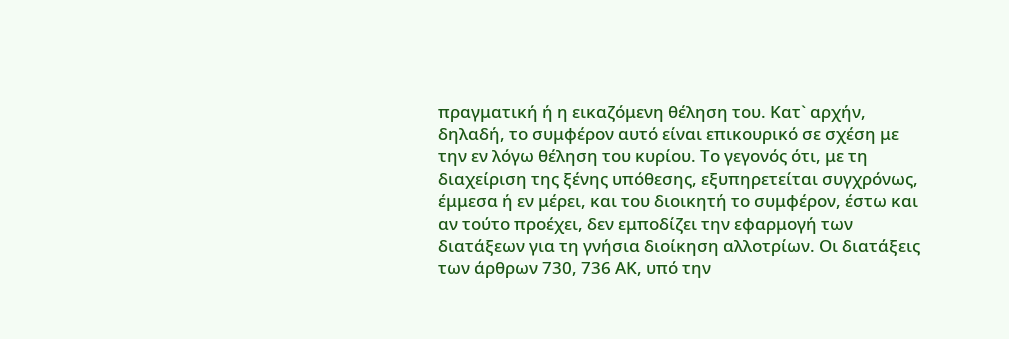πραγματική ή η εικαζόμενη θέληση του. Κατ` αρχήν, δηλαδή, το συμφέρον αυτό είναι επικουρικό σε σχέση με την εν λόγω θέληση του κυρίου. Το γεγονός ότι, με τη διαχείριση της ξένης υπόθεσης, εξυπηρετείται συγχρόνως, έμμεσα ή εν μέρει, και του διοικητή το συμφέρον, έστω και αν τούτο προέχει, δεν εμποδίζει την εφαρμογή των διατάξεων για τη γνήσια διοίκηση αλλοτρίων. Οι διατάξεις των άρθρων 730, 736 ΑΚ, υπό την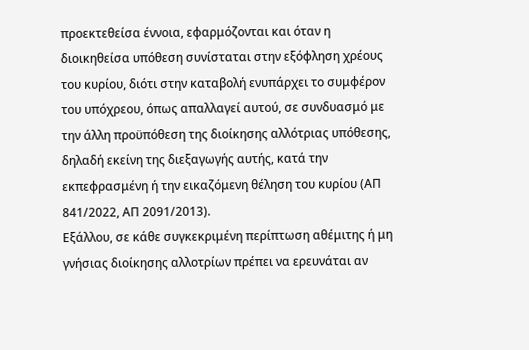προεκτεθείσα έννοια, εφαρμόζονται και όταν η διοικηθείσα υπόθεση συνίσταται στην εξόφληση χρέους του κυρίου, διότι στην καταβολή ενυπάρχει το συμφέρον του υπόχρεου, όπως απαλλαγεί αυτού, σε συνδυασμό με την άλλη προϋπόθεση της διοίκησης αλλότριας υπόθεσης, δηλαδή εκείνη της διεξαγωγής αυτής, κατά την εκπεφρασμένη ή την εικαζόμενη θέληση του κυρίου (ΑΠ 841/2022, ΑΠ 2091/2013).
Εξάλλου, σε κάθε συγκεκριμένη περίπτωση αθέμιτης ή μη γνήσιας διοίκησης αλλοτρίων πρέπει να ερευνάται αν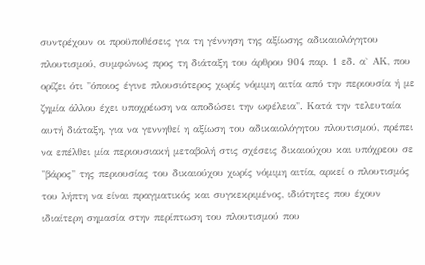συντρέχουν οι προϋποθέσεις για τη γέννηση της αξίωσης αδικαιολόγητου πλουτισμού, συμφώνως προς τη διάταξη του άρθρου 904 παρ. 1 εδ. α` ΑΚ, που ορίζει ότι "όποιος έγινε πλουσιότερος χωρίς νόμιμη αιτία από την περιουσία ή με ζημία άλλου έχει υποχρέωση να αποδώσει την ωφέλεια". Κατά την τελευταία αυτή διάταξη, για να γεννηθεί η αξίωση του αδικαιολόγητου πλουτισμού, πρέπει να επέλθει μία περιουσιακή μεταβολή στις σχέσεις δικαιούχου και υπόχρεου σε "βάρος" της περιουσίας του δικαιούχου χωρίς νόμιμη αιτία, αρκεί ο πλουτισμός του λήπτη να είναι πραγματικός και συγκεκριμένος, ιδιότητες που έχουν ιδιαίτερη σημασία στην περίπτωση του πλουτισμού που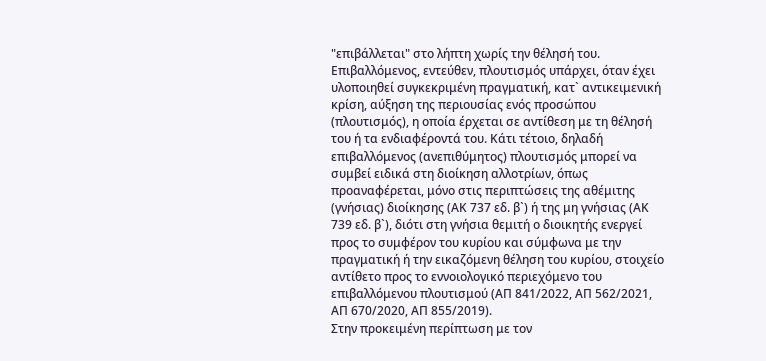"επιβάλλεται" στο λήπτη χωρίς την θέλησή του. Επιβαλλόμενος, εντεύθεν, πλουτισμός υπάρχει, όταν έχει υλοποιηθεί συγκεκριμένη πραγματική, κατ` αντικειμενική κρίση, αύξηση της περιουσίας ενός προσώπου (πλουτισμός), η οποία έρχεται σε αντίθεση με τη θέλησή του ή τα ενδιαφέροντά του. Κάτι τέτοιο, δηλαδή επιβαλλόμενος (ανεπιθύμητος) πλουτισμός μπορεί να συμβεί ειδικά στη διοίκηση αλλοτρίων, όπως προαναφέρεται, μόνο στις περιπτώσεις της αθέμιτης (γνήσιας) διοίκησης (ΑΚ 737 εδ. β`) ή της μη γνήσιας (ΑΚ 739 εδ. β`), διότι στη γνήσια θεμιτή ο διοικητής ενεργεί προς το συμφέρον του κυρίου και σύμφωνα με την πραγματική ή την εικαζόμενη θέληση του κυρίου, στοιχείο αντίθετο προς το εννοιολογικό περιεχόμενο του επιβαλλόμενου πλουτισμού (ΑΠ 841/2022, ΑΠ 562/2021, ΑΠ 670/2020, ΑΠ 855/2019).
Στην προκειμένη περίπτωση με τον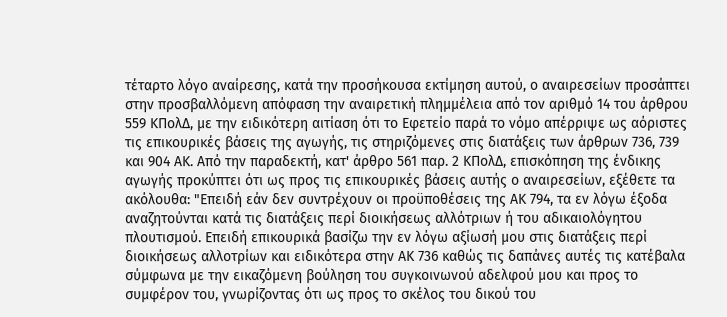τέταρτο λόγο αναίρεσης, κατά την προσήκουσα εκτίμηση αυτού, ο αναιρεσείων προσάπτει στην προσβαλλόμενη απόφαση την αναιρετική πλημμέλεια από τον αριθμό 14 του άρθρου 559 ΚΠολΔ, με την ειδικότερη αιτίαση ότι το Εφετείο παρά το νόμο απέρριψε ως αόριστες τις επικουρικές βάσεις της αγωγής, τις στηριζόμενες στις διατάξεις των άρθρων 736, 739 και 904 ΑΚ. Από την παραδεκτή, κατ' άρθρο 561 παρ. 2 ΚΠολΔ, επισκόπηση της ένδικης αγωγής προκύπτει ότι ως προς τις επικουρικές βάσεις αυτής ο αναιρεσείων, εξέθετε τα ακόλουθα: "Επειδή εάν δεν συντρέχουν οι προϋποθέσεις της ΑΚ 794, τα εν λόγω έξοδα αναζητούνται κατά τις διατάξεις περί διοικήσεως αλλότριων ή του αδικαιολόγητου πλουτισμού. Επειδή επικουρικά βασίζω την εν λόγω αξίωσή μου στις διατάξεις περί διοικήσεως αλλοτρίων και ειδικότερα στην ΑΚ 736 καθώς τις δαπάνες αυτές τις κατέβαλα σύμφωνα με την εικαζόμενη βούληση του συγκοινωνού αδελφού μου και προς το συμφέρον του, γνωρίζοντας ότι ως προς το σκέλος του δικού του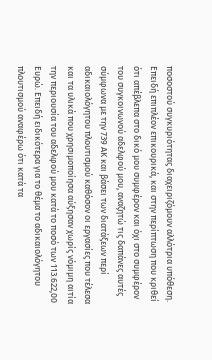ποσοστού συγκυριότητας διαχειριζόμουν αλλότρια υπόθεση. Επειδή επιπλέον επικουρικά, και στην περίπτωση που κριθεί ότι απέβλεπα στο δικό μου συμφέρον και όχι στο συμφέρον του συγκοινωνού αδελφού μου, αναζητώ τις δαπάνες αυτές σύμφωνα με την 739 ΑΚ και βάσει των διατάξεων περί αδικαιολόγητου πλουτισμού καθόσον οι εργασίες που τέλεσα και τα υλικά που χρησιμοποίησα αύξησαν χωρίς νόμιμη αιτία την περιουσία του αδελφού μου κατά το ποσό των 113.622,00 Ευρώ. Επειδή ειδικότερα για το θέμα το αδικαιολόγητου πλουτισμού αναφέρω ότι κατά τα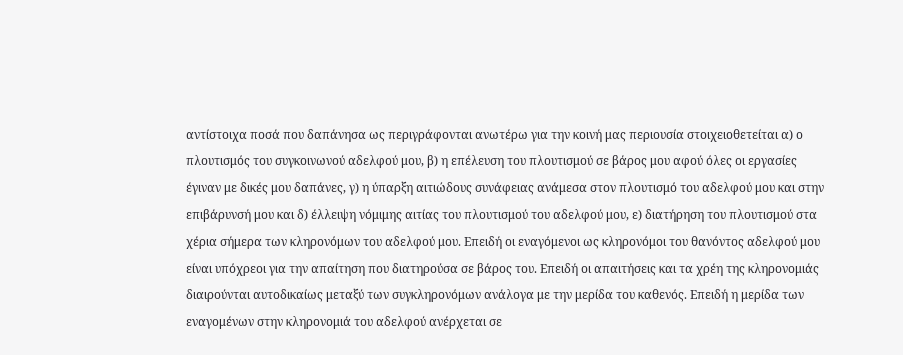αντίστοιχα ποσά που δαπάνησα ως περιγράφονται ανωτέρω για την κοινή μας περιουσία στοιχειοθετείται α) ο πλουτισμός του συγκοινωνού αδελφού μου, β) η επέλευση του πλουτισμού σε βάρος μου αφού όλες οι εργασίες έγιναν με δικές μου δαπάνες, γ) η ύπαρξη αιτιώδους συνάφειας ανάμεσα στον πλουτισμό του αδελφού μου και στην επιβάρυνσή μου και δ) έλλειψη νόμιμης αιτίας του πλουτισμού του αδελφού μου, ε) διατήρηση του πλουτισμού στα χέρια σήμερα των κληρονόμων του αδελφού μου. Επειδή οι εναγόμενοι ως κληρονόμοι του θανόντος αδελφού μου είναι υπόχρεοι για την απαίτηση που διατηρούσα σε βάρος του. Επειδή οι απαιτήσεις και τα χρέη της κληρονομιάς διαιρούνται αυτοδικαίως μεταξύ των συγκληρονόμων ανάλογα με την μερίδα του καθενός. Επειδή η μερίδα των εναγομένων στην κληρονομιά του αδελφού ανέρχεται σε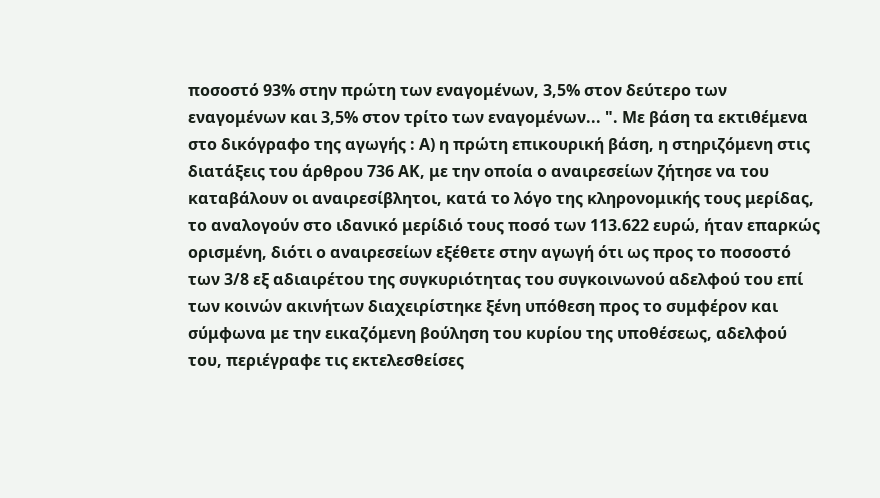ποσοστό 93% στην πρώτη των εναγομένων, 3,5% στον δεύτερο των εναγομένων και 3,5% στον τρίτο των εναγομένων... ". Με βάση τα εκτιθέμενα στο δικόγραφο της αγωγής : Α) η πρώτη επικουρική βάση, η στηριζόμενη στις διατάξεις του άρθρου 736 ΑΚ, με την οποία ο αναιρεσείων ζήτησε να του καταβάλουν οι αναιρεσίβλητοι, κατά το λόγο της κληρονομικής τους μερίδας, το αναλογούν στο ιδανικό μερίδιό τους ποσό των 113.622 ευρώ, ήταν επαρκώς ορισμένη, διότι ο αναιρεσείων εξέθετε στην αγωγή ότι ως προς το ποσοστό των 3/8 εξ αδιαιρέτου της συγκυριότητας του συγκοινωνού αδελφού του επί των κοινών ακινήτων διαχειρίστηκε ξένη υπόθεση προς το συμφέρον και σύμφωνα με την εικαζόμενη βούληση του κυρίου της υποθέσεως, αδελφού του, περιέγραφε τις εκτελεσθείσες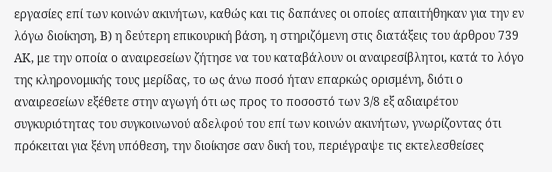εργασίες επί των κοινών ακινήτων, καθώς και τις δαπάνες οι οποίες απαιτήθηκαν για την εν λόγω διοίκηση, Β) η δεύτερη επικουρική βάση, η στηριζόμενη στις διατάξεις του άρθρου 739 ΑΚ, με την οποία ο αναιρεσείων ζήτησε να του καταβάλουν οι αναιρεσίβλητοι, κατά το λόγο της κληρονομικής τους μερίδας, το ως άνω ποσό ήταν επαρκώς ορισμένη, διότι ο αναιρεσείων εξέθετε στην αγωγή ότι ως προς το ποσοστό των 3/8 εξ αδιαιρέτου συγκυριότητας του συγκοινωνού αδελφού του επί των κοινών ακινήτων, γνωρίζοντας ότι πρόκειται για ξένη υπόθεση, την διοίκησε σαν δική του, περιέγραψε τις εκτελεσθείσες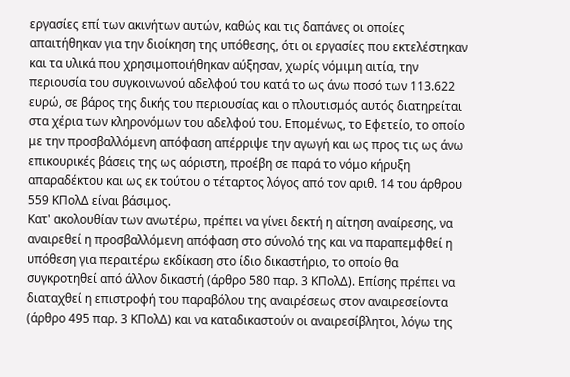εργασίες επί των ακινήτων αυτών, καθώς και τις δαπάνες οι οποίες απαιτήθηκαν για την διοίκηση της υπόθεσης, ότι οι εργασίες που εκτελέστηκαν και τα υλικά που χρησιμοποιήθηκαν αύξησαν, χωρίς νόμιμη αιτία, την περιουσία του συγκοινωνού αδελφού του κατά το ως άνω ποσό των 113.622 ευρώ, σε βάρος της δικής του περιουσίας και ο πλουτισμός αυτός διατηρείται στα χέρια των κληρονόμων του αδελφού του. Επομένως, το Εφετείο, το οποίο με την προσβαλλόμενη απόφαση απέρριψε την αγωγή και ως προς τις ως άνω επικουρικές βάσεις της ως αόριστη, προέβη σε παρά το νόμο κήρυξη απαραδέκτου και ως εκ τούτου ο τέταρτος λόγος από τον αριθ. 14 του άρθρου 559 ΚΠολΔ είναι βάσιμος.
Κατ' ακολουθίαν των ανωτέρω, πρέπει να γίνει δεκτή η αίτηση αναίρεσης, να αναιρεθεί η προσβαλλόμενη απόφαση στο σύνολό της και να παραπεμφθεί η υπόθεση για περαιτέρω εκδίκαση στο ίδιο δικαστήριο, το οποίο θα συγκροτηθεί από άλλον δικαστή (άρθρο 580 παρ. 3 ΚΠολΔ). Επίσης πρέπει να διαταχθεί η επιστροφή του παραβόλου της αναιρέσεως στον αναιρεσείοντα (άρθρο 495 παρ. 3 ΚΠολΔ) και να καταδικαστούν οι αναιρεσίβλητοι, λόγω της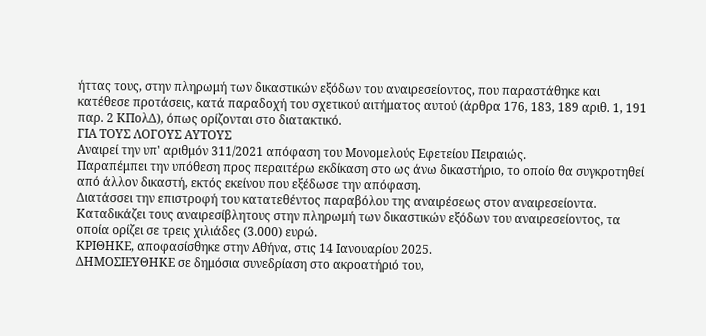ήττας τους, στην πληρωμή των δικαστικών εξόδων του αναιρεσείοντος, που παραστάθηκε και κατέθεσε προτάσεις, κατά παραδοχή του σχετικού αιτήματος αυτού (άρθρα 176, 183, 189 αριθ. 1, 191 παρ. 2 ΚΠολΔ), όπως ορίζονται στο διατακτικό.
ΓΙΑ ΤΟΥΣ ΛΟΓΟΥΣ ΑΥΤΟΥΣ
Αναιρεί την υπ' αριθμόν 311/2021 απόφαση του Μονομελούς Εφετείου Πειραιώς.
Παραπέμπει την υπόθεση προς περαιτέρω εκδίκαση στο ως άνω δικαστήριο, το οποίο θα συγκροτηθεί από άλλον δικαστή, εκτός εκείνου που εξέδωσε την απόφαση.
Διατάσσει την επιστροφή του κατατεθέντος παραβόλου της αναιρέσεως στον αναιρεσείοντα.
Καταδικάζει τους αναιρεσίβλητους στην πληρωμή των δικαστικών εξόδων του αναιρεσείοντος, τα οποία ορίζει σε τρεις χιλιάδες (3.000) ευρώ.
ΚΡΙΘΗΚΕ, αποφασίσθηκε στην Αθήνα, στις 14 Ιανουαρίου 2025.
ΔΗΜΟΣΙΕΥΘΗΚΕ σε δημόσια συνεδρίαση στο ακροατήριό του,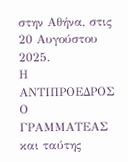στην Αθήνα, στις 20 Αυγούστου 2025.
Η ΑΝΤΙΠΡΟΕΔΡΟΣ Ο ΓΡΑΜΜΑΤΕΑΣ και ταύτης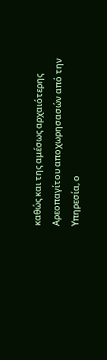καθώς και της αμέσως αρχαιότερης Αρεοπαγίτου αποχωρησασών από την Υπηρεσία, ο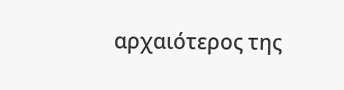αρχαιότερος της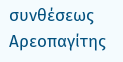συνθέσεως Αρεοπαγίτης